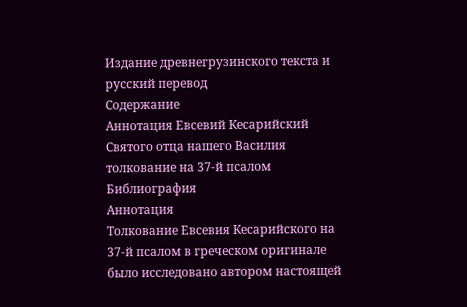Издание древнегрузинского текста и русский перевод
Содержание
Аннотация Евсевий Кесарийский Святого отца нашего Василия толкование на 37-й псалом Библиография
Аннотация
Толкование Евсевия Кесарийского на 37-й псалом в греческом оригинале было исследовано автором настоящей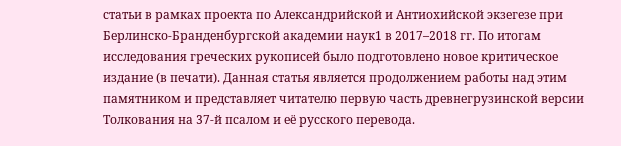статьи в рамках проекта по Александрийской и Антиохийской экзегезе при Берлинско-Бранденбургской академии наук1 в 2017–2018 гг. По итогам исследования греческих рукописей было подготовлено новое критическое издание (в печати). Данная статья является продолжением работы над этим памятником и представляет читателю первую часть древнегрузинской версии Толкования на 37-й псалом и её русского перевода.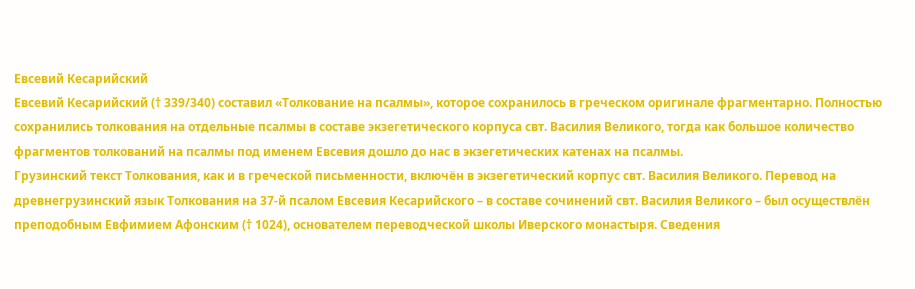Евсевий Кесарийский
Евсевий Кесарийский († 339/340) составил «Толкование на псалмы», которое сохранилось в греческом оригинале фрагментарно. Полностью сохранились толкования на отдельные псалмы в составе экзегетического корпуса свт. Василия Великого, тогда как большое количество фрагментов толкований на псалмы под именем Евсевия дошло до нас в экзегетических катенах на псалмы.
Грузинский текст Толкования, как и в греческой письменности, включён в экзегетический корпус свт. Василия Великого. Перевод на древнегрузинский язык Толкования на 37-й псалом Евсевия Кесарийского – в составе сочинений свт. Василия Великого – был осуществлён преподобным Евфимием Афонским († 1024), основателем переводческой школы Иверского монастыря. Сведения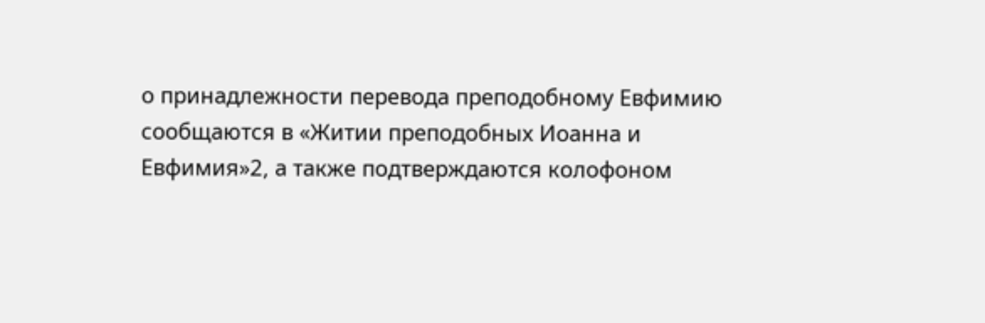о принадлежности перевода преподобному Евфимию сообщаются в «Житии преподобных Иоанна и Евфимия»2, а также подтверждаются колофоном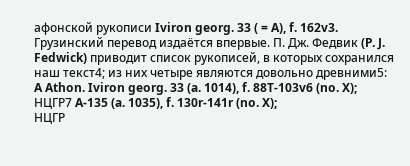афонской рукописи Iviron georg. 33 ( = A), f. 162v3.
Грузинский перевод издаётся впервые. П. Дж. Федвик (P. J. Fedwick) приводит список рукописей, в которых сохранился наш текст4; из них четыре являются довольно древними5:
A Athon. Iviron georg. 33 (a. 1014), f. 88T-103v6 (no. X);
НЦГР7 A-135 (a. 1035), f. 130r-141r (no. X);
НЦГР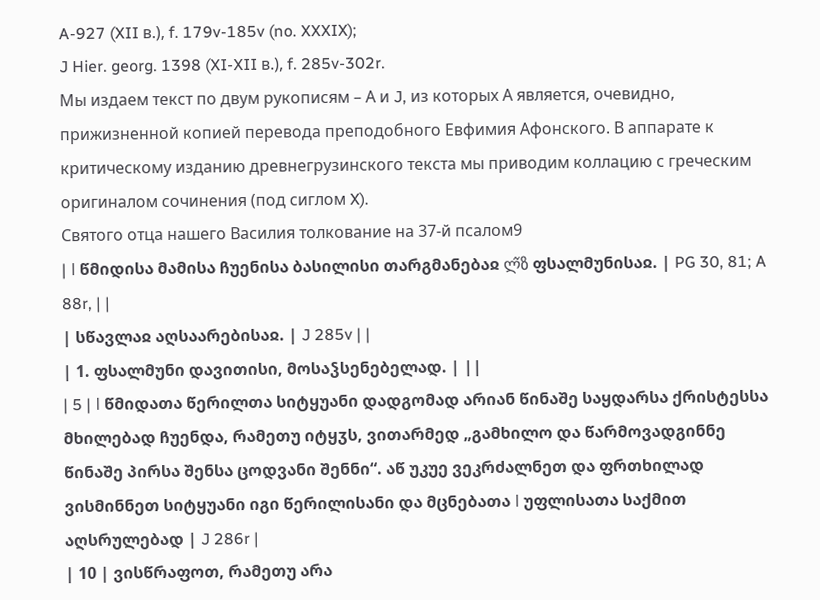A-927 (XII в.), f. 179v-185v (no. XXXIX);
J Hier. georg. 1398 (XI-XII в.), f. 285v-302r.
Мы издаем текст по двум рукописям – А и J, из которых А является, очевидно, прижизненной копией перевода преподобного Евфимия Афонского. В аппарате к критическому изданию древнегрузинского текста мы приводим коллацию с греческим оригиналом сочинения (под сиглом X).
Святого отца нашего Василия толкование на 37-й псалом9
| ǀ წმიდისა მამისა ჩუენისა ბასილისი თარგმანებაჲ ლ᷉ზ ფსალმუნისაჲ. | PG 30, 81; A 88r, | |
| სწავლაჲ აღსაარებისაჲ. | J 285v | |
| 1. ფსალმუნი დავითისი, მოსაჴსენებელად. | ||
| 5 | ǀ წმიდათა წერილთა სიტყუანი დადგომად არიან წინაშე საყდარსა ქრისტესსა მხილებად ჩუენდა, რამეთუ იტყჳს, ვითარმედ „გამხილო და წარმოვადგინნე წინაშე პირსა შენსა ცოდვანი შენნი“. აწ უკუე ვეკრძალნეთ და ფრთხილად ვისმინნეთ სიტყუანი იგი წერილისანი და მცნებათა ǀ უფლისათა საქმით აღსრულებად | J 286r |
| 10 | ვისწრაფოთ, რამეთუ არა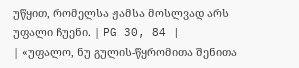უწყით, რომელსა ჟამსა მოსლვად არს უფალი ჩუენი. | PG 30, 84 |
| «უფალო, ნუ გულის-წყრომითა შენითა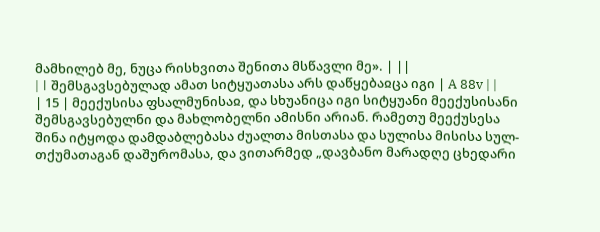მამხილებ მე, ნუცა რისხვითა შენითა მსწავლი მე». | ||
| ǀ შემსგავსებულად ამათ სიტყუათასა არს დაწყებაჲცა იგი | A 88v | |
| 15 | მეექუსისა ფსალმუნისაჲ, და სხუანიცა იგი სიტყუანი მეექუსისანი შემსგავსებულნი და მახლობელნი ამისნი არიან. რამეთუ მეექუსესა შინა იტყოდა დამდაბლებასა ძუალთა მისთასა და სულისა მისისა სულ-თქუმათაგან დაშურომასა, და ვითარმედ „დავბანო მარადღე ცხედარი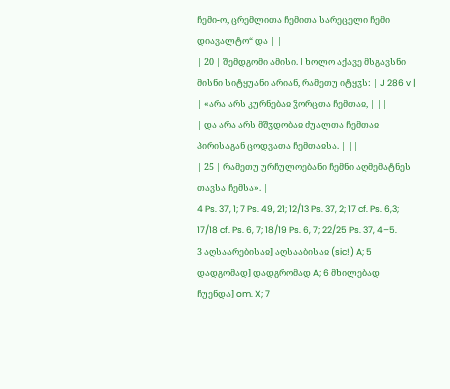ჩემი-ო, ცრემლითა ჩემითა სარეცელი ჩემი დიავალტო“ და | |
| 20 | შემდგომი ამისი. ǀ ხოლო აქავე მსგავსნი მისნი სიტყუანი არიან, რამეთუ იტყჳს: | J 286 v |
| «არა არს კურნებაჲ ჴორცთა ჩემთაჲ, | ||
| და არა არს მშჳდობაჲ ძუალთა ჩემთაჲ პირისაგან ცოდვათა ჩემთაჲსა. | ||
| 25 | რამეთუ ურჩულოებანი ჩემნი აღმემატნეს თავსა ჩემსა». |
4 Ps. 37, 1; 7 Ps. 49, 21; 12/13 Ps. 37, 2; 17 cf. Ps. 6,3; 17/18 cf. Ps. 6, 7; 18/19 Ps. 6, 7; 22/25 Ps. 37, 4–5.
3 აღსაარებისაჲ] აღსააბისაჲ (sic!) A; 5 დადგომად] დადგრომად A; 6 მხილებად ჩუენდა] om. X; 7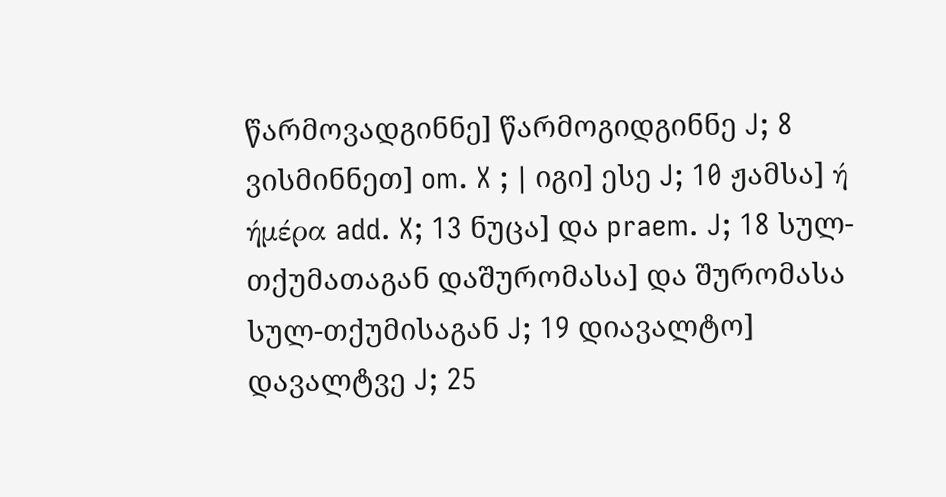წარმოვადგინნე] წარმოგიდგინნე J; 8 ვისმინნეთ] om. X ; ǀ იგი] ესე J; 10 ჟამსა] ή ήμέρα add. X; 13 ნუცა] და praem. J; 18 სულ-თქუმათაგან დაშურომასა] და შურომასა სულ-თქუმისაგან J; 19 დიავალტო] დავალტვე J; 25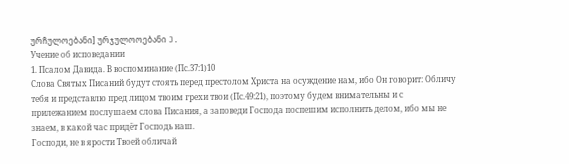ურჩულოებანი] ურჯულოოებანი J.
Учение об исповедании
1. Псалом Давида. В воспоминание (Пс.37:1)10
Слова Святых Писаний будут стоять перед престолом Христа на осуждение нам, ибо Он говорит: Обличу тебя и представлю пред лицом твоим грехи твои (Пс.49:21), поэтому будем внимательны и с прилежанием послушаем слова Писания, а заповеди Господа поспешим исполнить делом, ибо мы не знаем, в какой час придёт Господь наш.
Господи, не в ярости Твоей обличай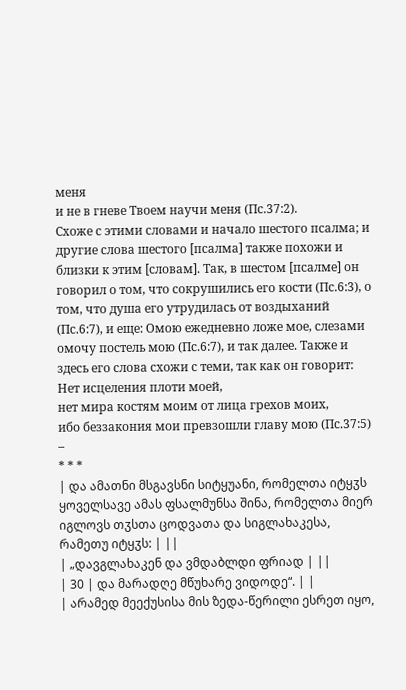меня
и не в гневе Твоем научи меня (Пс.37:2).
Схоже с этими словами и начало шестого псалма; и другие слова шестого [псалма] также похожи и близки к этим [словам]. Так, в шестом [псалме] он говорил о том, что сокрушились его кости (Пс.6:3), о том, что душа его утрудилась от воздыханий (Пс.6:7), и еще: Омою ежедневно ложе мое, слезами омочу постель мою (Пс.6:7), и так далее. Также и здесь его слова схожи с теми, так как он говорит:
Нет исцеления плоти моей,
нет мира костям моим от лица грехов моих,
ибо беззакония мои превзошли главу мою (Пс.37:5) –
* * *
| და ამათნი მსგავსნი სიტყუანი, რომელთა იტყჳს ყოველსავე ამას ფსალმუნსა შინა, რომელთა მიერ იგლოვს თჳსთა ცოდვათა და სიგლახაკესა, რამეთუ იტყჳს: | ||
| „დავგლახაკენ და ვმდაბლდი ფრიად | ||
| 30 | და მარადღე მწუხარე ვიდოდე“. | |
| არამედ მეექუსისა მის ზედა-წერილი ესრეთ იყო,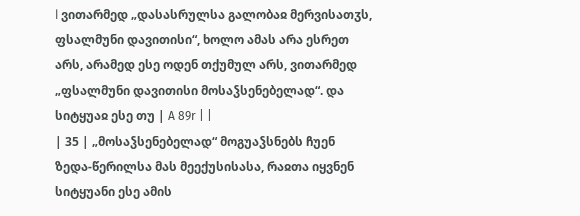ǀ ვითარმედ „დასასრულსა გალობაჲ მერვისათჳს, ფსალმუნი დავითისი“, ხოლო ამას არა ესრეთ არს, არამედ ესე ოდენ თქუმულ არს, ვითარმედ „ფსალმუნი დავითისი მოსაჴსენებელად“. და სიტყუაჲ ესე თუ | A 89r | |
| 35 | „მოსაჴსენებელად“ მოგუაჴსნებს ჩუენ ზედა-წერილსა მას მეექუსისასა, რაჲთა იყვნენ სიტყუანი ესე ამის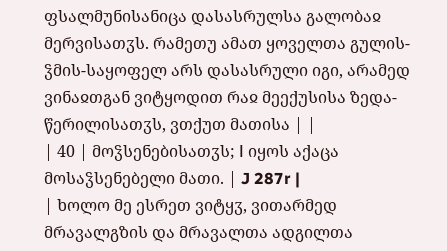ფსალმუნისანიცა დასასრულსა გალობაჲ მერვისათჳს. რამეთუ ამათ ყოველთა გულის-ჴმის-საყოფელ არს დასასრული იგი, არამედ ვინაჲთგან ვიტყოდით რაჲ მეექუსისა ზედა-წერილისათჳს, ვთქუთ მათისა | |
| 40 | მოჴსენებისათჳს; ǀ იყოს აქაცა მოსაჴსენებელი მათი. | J 287r |
| ხოლო მე ესრეთ ვიტყჳ, ვითარმედ მრავალგზის და მრავალთა ადგილთა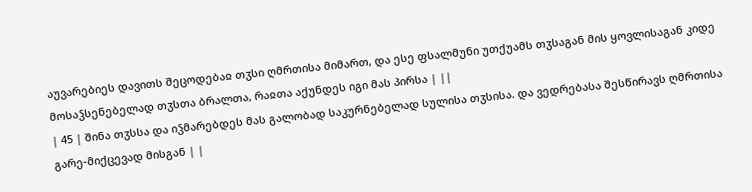აუვარებიეს დავითს შეცოდებაჲ თჳსი ღმრთისა მიმართ, და ესე ფსალმუნი უთქუამს თჳსაგან მის ყოვლისაგან კიდე მოსაჴსენებელად თჳსთა ბრალთა, რაჲთა აქუნდეს იგი მას პირსა | ||
| 45 | შინა თჳსსა და იჴმარებდეს მას გალობად საკურნებელად სულისა თჳსისა. და ვედრებასა შესწირავს ღმრთისა გარე-მიქცევად მისგან | |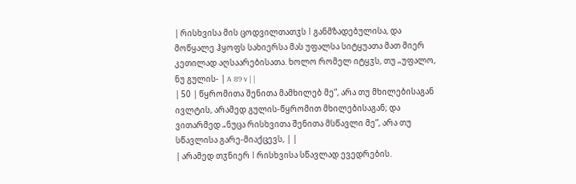| რისხვისა მის ცოდვილთათჳს ǀ განმზადებულისა, და მოწყალე ჰყოფს სახიერსა მას უფალსა სიტყუათა მათ მიერ კეთილად აღსაარებისათა. ხოლო რომელ იტყჳს, თუ „უფალო, ნუ გულის- | A 89 v | |
| 50 | წყრომითა შენითა მამხილებ მე“, არა თუ მხილებისაგან ივლტის, არამედ გულის-წყრომით მხილებისაგან; და ვითარმედ „ნუცა რისხვითა შენითა მსწავლი მე“, არა თუ სწავლისა გარე-მიაქცევს, | |
| არამედ თჳნიერ ǀ რისხვისა სწავლად ევედრების.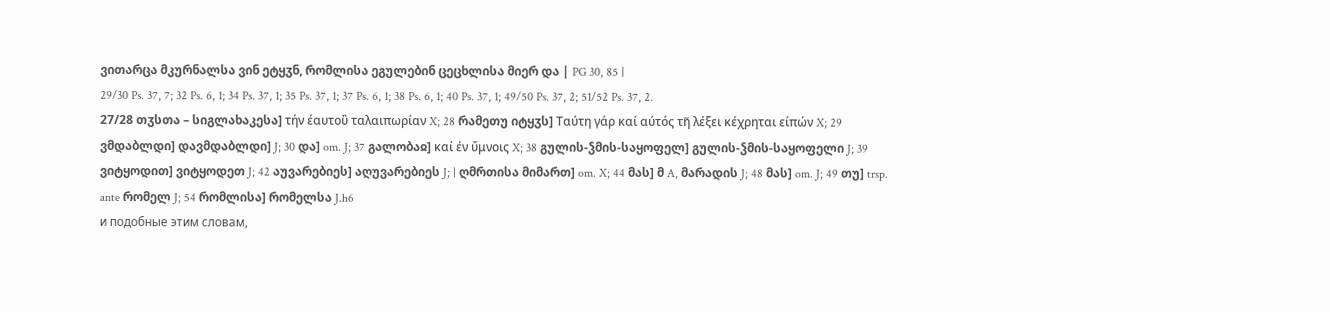ვითარცა მკურნალსა ვინ ეტყჳნ, რომლისა ეგულებინ ცეცხლისა მიერ და | PG 30, 85 |
29/30 Ps. 37, 7; 32 Ps. 6, 1; 34 Ps. 37, 1; 35 Ps. 37, 1; 37 Ps. 6, 1; 38 Ps. 6, 1; 40 Ps. 37, 1; 49/50 Ps. 37, 2; 51/52 Ps. 37, 2.
27/28 თჳსთა – სიგლახაკესა] τήν έαυτοὒ ταλαιπωρίαν X; 28 რამეთუ იტყჳს] Ταύτη γάρ καί αύτός τη᷉ λέξει κέχρηται είπών X; 29 ვმდაბლდი] დავმდაბლდი] J; 30 და] om. J; 37 გალობაჲ] καί έν ΰμνοις X; 38 გულის-ჴმის-საყოფელ] გულის-ჴმის-საყოფელი J; 39 ვიტყოდით] ვიტყოდეთ J; 42 აუვარებიეს] აღუვარებიეს J; | ღმრთისა მიმართ] om. X; 44 მას] მ A, მარადის J; 48 მას] om. J; 49 თუ] trsp. ante რომელ J; 54 რომლისა] რომელსა J.h6
и подобные этим словам,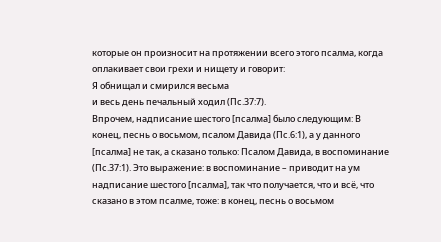которые он произносит на протяжении всего этого псалма, когда оплакивает свои грехи и нищету и говорит:
Я обнищал и смирился весьма
и весь день печальный ходил (Пс.37:7).
Впрочем, надписание шестого [псалма] было следующим: В конец, песнь о восьмом, псалом Давида (Пс.6:1), а у данного [псалма] не так, а сказано только: Псалом Давида, в воспоминание (Пс.37:1). Это выражение: в воспоминание – приводит на ум надписание шестого [псалма], так что получается, что и всё, что сказано в этом псалме, тоже: в конец, песнь о восьмом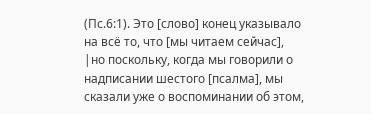(Пс.6:1). Это [слово] конец указывало на всё то, что [мы читаем сейчас], |но поскольку, когда мы говорили о надписании шестого [псалма], мы сказали уже о воспоминании об этом,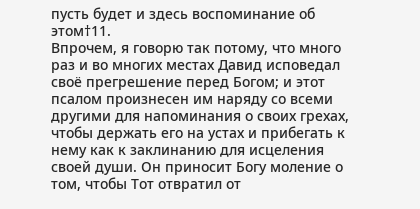пусть будет и здесь воспоминание об этом†11.
Впрочем, я говорю так потому, что много раз и во многих местах Давид исповедал своё прегрешение перед Богом; и этот псалом произнесен им наряду со всеми другими для напоминания о своих грехах, чтобы держать его на устах и прибегать к нему как к заклинанию для исцеления своей души. Он приносит Богу моление о том, чтобы Тот отвратил от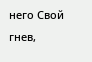него Свой гнев,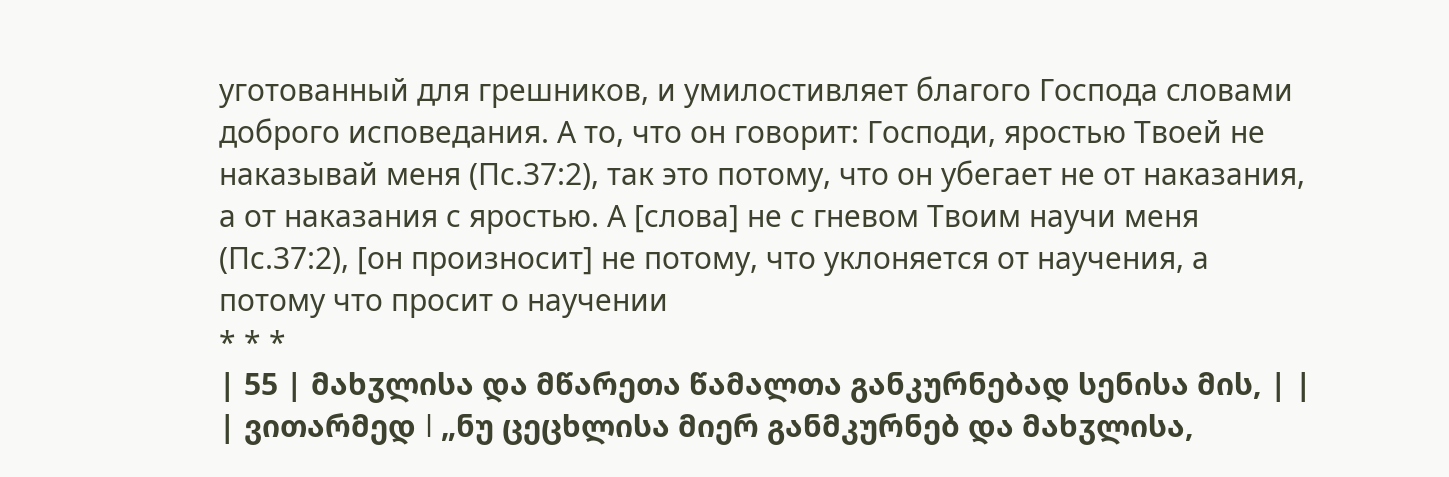уготованный для грешников, и умилостивляет благого Господа словами доброго исповедания. А то, что он говорит: Господи, яростью Твоей не наказывай меня (Пс.37:2), так это потому, что он убегает не от наказания, а от наказания с яростью. А [слова] не с гневом Твоим научи меня (Пс.37:2), [он произносит] не потому, что уклоняется от научения, а потому что просит о научении
* * *
| 55 | მახჳლისა და მწარეთა წამალთა განკურნებად სენისა მის, | |
| ვითარმედ ǀ „ნუ ცეცხლისა მიერ განმკურნებ და მახჳლისა,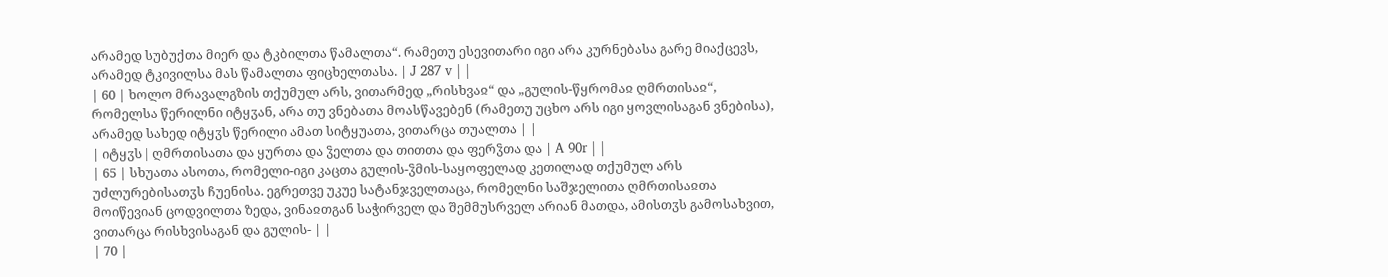არამედ სუბუქთა მიერ და ტკბილთა წამალთა“. რამეთუ ესევითარი იგი არა კურნებასა გარე მიაქცევს, არამედ ტკივილსა მას წამალთა ფიცხელთასა. | J 287 v | |
| 60 | ხოლო მრავალგზის თქუმულ არს, ვითარმედ „რისხვაჲ“ და „გულის-წყრომაჲ ღმრთისაჲ“, რომელსა წერილნი იტყჳან, არა თუ ვნებათა მოასწავებენ (რამეთუ უცხო არს იგი ყოვლისაგან ვნებისა), არამედ სახედ იტყჳს წერილი ამათ სიტყუათა, ვითარცა თუალთა | |
| იტყჳს ǀ ღმრთისათა და ყურთა და ჴელთა და თითთა და ფერჴთა და | A 90r | |
| 65 | სხუათა ასოთა, რომელი-იგი კაცთა გულის-ჴმის-საყოფელად კეთილად თქუმულ არს უძლურებისათჳს ჩუენისა. ეგრეთვე უკუე სატანჯველთაცა, რომელნი საშჯელითა ღმრთისაჲთა მოიწევიან ცოდვილთა ზედა, ვინაჲთგან საჭირველ და შემმუსრველ არიან მათდა, ამისთჳს გამოსახვით, ვითარცა რისხვისაგან და გულის- | |
| 70 |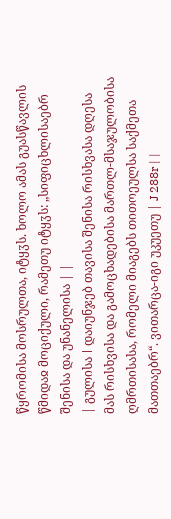წყრომისა მოსრულთა, იტყჳს. ხოლო ამას გუასწავლის წმიდაჲ მოციქული, რამეთუ იტყჳს: „სიფიცხლისაებრ შენისა და უნანელისა | |
| გულისა ǀ დაიუნჯებ თავისა შენისა რისხვასა დღესა მას რისხვისა და გამოცხადებისა მართლ-მსაჯულობისა ღმრთისასა, რომელი მიაგებს თითოეულსა საქმეთა მათთაებრ“. ვითარცა-იგი უკუეთუ | J 288r | |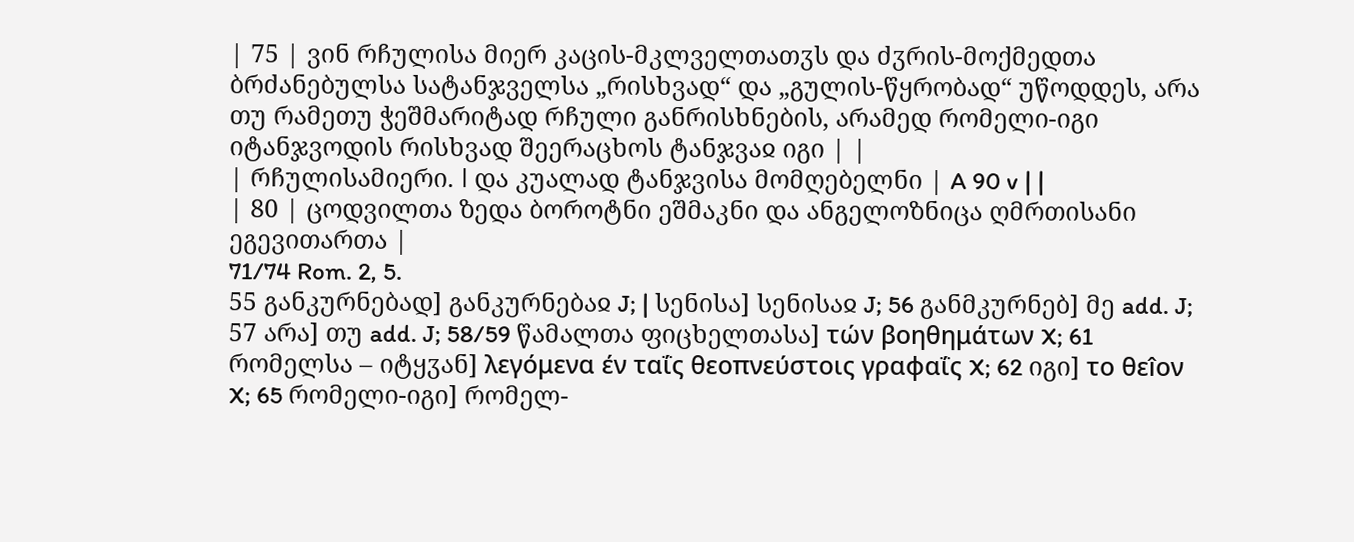| 75 | ვინ რჩულისა მიერ კაცის-მკლველთათჳს და ძჳრის-მოქმედთა ბრძანებულსა სატანჯველსა „რისხვად“ და „გულის-წყრობად“ უწოდდეს, არა თუ რამეთუ ჭეშმარიტად რჩული განრისხნების, არამედ რომელი-იგი იტანჯვოდის რისხვად შეერაცხოს ტანჯვაჲ იგი | |
| რჩულისამიერი. ǀ და კუალად ტანჯვისა მომღებელნი | A 90 v | |
| 80 | ცოდვილთა ზედა ბოროტნი ეშმაკნი და ანგელოზნიცა ღმრთისანი ეგევითართა |
71/74 Rom. 2, 5.
55 განკურნებად] განკურნებაჲ J; | სენისა] სენისაჲ J; 56 განმკურნებ] მე add. J; 57 არა] თუ add. J; 58/59 წამალთა ფიცხელთასა] τών βοηθημάτων X; 61 რომელსა – იტყჳან] λεγόμενα έν ταΐς θεοπνεύστοις γραφαΐς X; 62 იგი] το θεîον X; 65 რომელი-იგი] რომელ-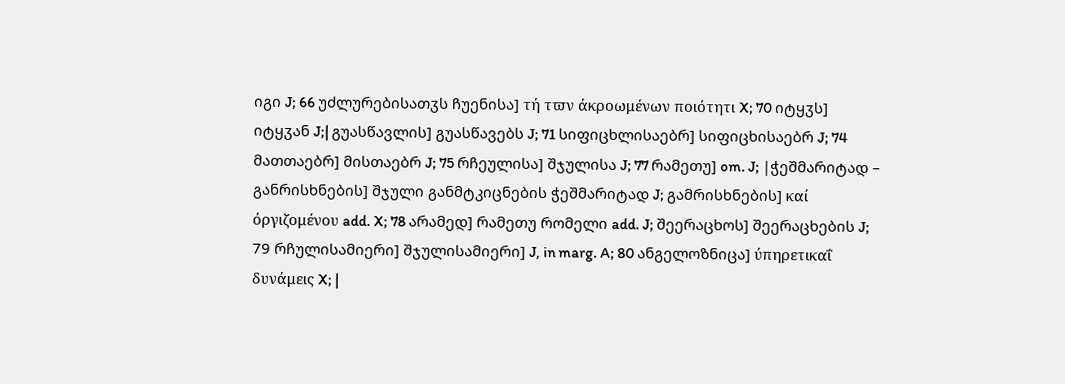იგი J; 66 უძლურებისათჳს ჩუენისა] τή τϖν άκροωμένων ποιότητι X; 70 იტყჳს] იტყჳან J;| გუასწავლის] გუასწავებს J; 71 სიფიცხლისაებრ] სიფიცხისაებრ J; 74 მათთაებრ] მისთაებრ J; 75 რჩეულისა] შჯულისა J; 77 რამეთუ] om. J; |ჭეშმარიტად – განრისხნების] შჯული განმტკიცნების ჭეშმარიტად J; გამრისხნების] καί όργιζομένου add. X; 78 არამედ] რამეთუ რომელი add. J; შეერაცხოს] შეერაცხების J; 79 რჩულისამიერი] შჯულისამიერი] J, in marg. A; 80 ანგელოზნიცა] ύπηρετικαΐ δυνάμεις X; |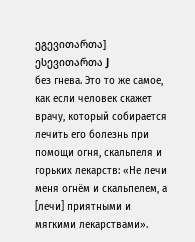ეგევითართა] ესევითართა J
без гнева. Это то же самое, как если человек скажет врачу, который собирается лечить его болезнь при помощи огня, скальпеля и горьких лекарств: «Не лечи меня огнём и скальпелем, а [лечи] приятными и мягкими лекарствами».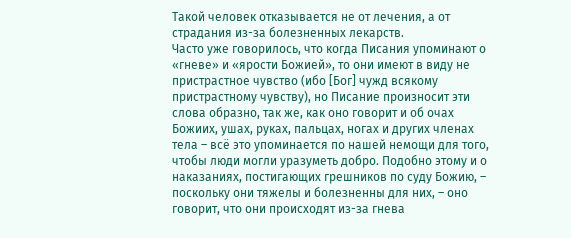Такой человек отказывается не от лечения, а от страдания из-за болезненных лекарств.
Часто уже говорилось, что когда Писания упоминают о «гневе» и «ярости Божией», то они имеют в виду не пристрастное чувство (ибо [Бог] чужд всякому пристрастному чувству), но Писание произносит эти слова образно, так же, как оно говорит и об очах Божиих, ушах, руках, пальцах, ногах и других членах тела – всё это упоминается по нашей немощи для того, чтобы люди могли уразуметь добро. Подобно этому и о наказаниях, постигающих грешников по суду Божию, – поскольку они тяжелы и болезненны для них, – оно говорит, что они происходят из-за гнева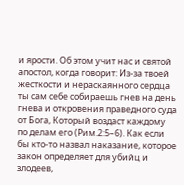и ярости. Об этом учит нас и святой апостол, когда говорит: Из-за твоей жесткости и нераскаянного сердца ты сам себе собираешь гнев на день гнева и откровения праведного суда от Бога, Который воздаст каждому по делам его (Рим.2:5–6). Как если бы кто-то назвал наказание, которое закон определяет для убийц и злодеев,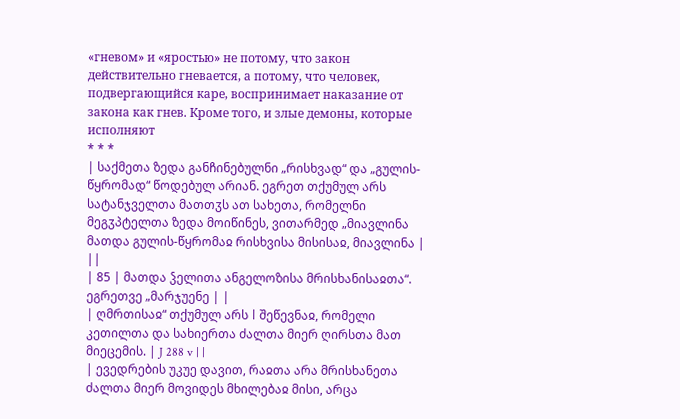«гневом» и «яростью» не потому, что закон действительно гневается, а потому, что человек, подвергающийся каре, воспринимает наказание от закона как гнев. Кроме того, и злые демоны, которые исполняют
* * *
| საქმეთა ზედა განჩინებულნი „რისხვად“ და „გულის-წყრომად“ წოდებულ არიან. ეგრეთ თქუმულ არს სატანჯველთა მათთჳს ათ სახეთა, რომელნი მეგჳპტელთა ზედა მოიწინეს, ვითარმედ „მიავლინა მათდა გულის-წყრომაჲ რისხვისა მისისაჲ, მიავლინა | ||
| 85 | მათდა ჴელითა ანგელოზისა მრისხანისაჲთა“. ეგრეთვე „მარჯუენე | |
| ღმრთისაჲ“ თქუმულ არს ǀ შეწევნაჲ, რომელი კეთილთა და სახიერთა ძალთა მიერ ღირსთა მათ მიეცემის. | J 288 v | |
| ევედრების უკუე დავით, რაჲთა არა მრისხანეთა ძალთა მიერ მოვიდეს მხილებაჲ მისი, არცა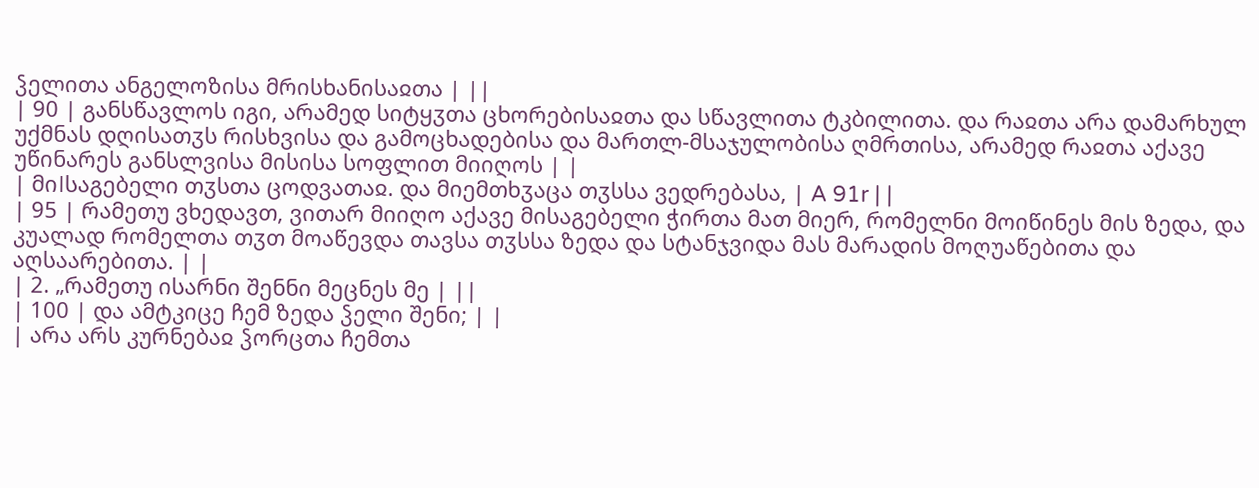ჴელითა ანგელოზისა მრისხანისაჲთა | ||
| 90 | განსწავლოს იგი, არამედ სიტყჳთა ცხორებისაჲთა და სწავლითა ტკბილითა. და რაჲთა არა დამარხულ უქმნას დღისათჳს რისხვისა და გამოცხადებისა და მართლ-მსაჯულობისა ღმრთისა, არამედ რაჲთა აქავე უწინარეს განსლვისა მისისა სოფლით მიიღოს | |
| მიǀსაგებელი თჳსთა ცოდვათაჲ. და მიემთხჳაცა თჳსსა ვედრებასა, | A 91r | |
| 95 | რამეთუ ვხედავთ, ვითარ მიიღო აქავე მისაგებელი ჭირთა მათ მიერ, რომელნი მოიწინეს მის ზედა, და კუალად რომელთა თჳთ მოაწევდა თავსა თჳსსა ზედა და სტანჯვიდა მას მარადის მოღუაწებითა და აღსაარებითა. | |
| 2. „რამეთუ ისარნი შენნი მეცნეს მე | ||
| 100 | და ამტკიცე ჩემ ზედა ჴელი შენი; | |
| არა არს კურნებაჲ ჴორცთა ჩემთა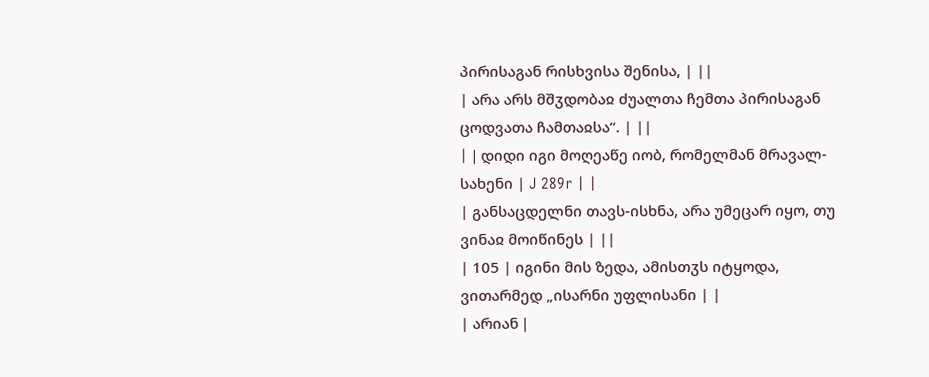პირისაგან რისხვისა შენისა, | ||
| არა არს მშჳდობაჲ ძუალთა ჩემთა პირისაგან ცოდვათა ჩამთაჲსა“. | ||
| ǀ დიდი იგი მოღეაწე იობ, რომელმან მრავალ-სახენი | J 289r | |
| განსაცდელნი თავს-ისხნა, არა უმეცარ იყო, თუ ვინაჲ მოიწინეს | ||
| 105 | იგინი მის ზედა, ამისთჳს იტყოდა, ვითარმედ „ისარნი უფლისანი | |
| არიან ǀ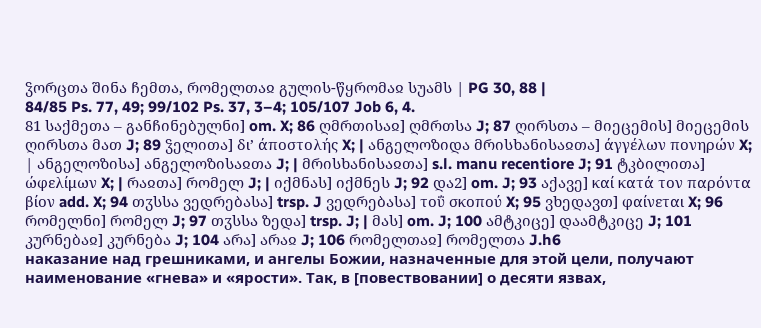ჴორცთა შინა ჩემთა, რომელთაჲ გულის-წყრომაჲ სუამს | PG 30, 88 |
84/85 Ps. 77, 49; 99/102 Ps. 37, 3–4; 105/107 Job 6, 4.
81 საქმეთა – განჩინებულნი] om. X; 86 ღმრთისაჲ] ღმრთსა J; 87 ღირსთა – მიეცემის] მიეცემის ღირსთა მათ J; 89 ჴელითა] δι’ άποστολής X; | ანგელოზიდა მრისხანისაჲთა] άγγέλων πονηρών X; | ანგელოზისა] ანგელოზისაჲთა J; | მრისხანისაჲთა] s.l. manu recentiore J; 91 ტკბილითა] ώφελίμων X; | რაჲთა] რომელ J; | იქმნას] იქმნეს J; 92 და2] om. J; 93 აქავე] καί κατά τον παρόντα βίον add. X; 94 თჳსსა ვედრებასა] trsp. J ვედრებასა] τοΰ σκοπού X; 95 ვხედავთ] φαίνεται X; 96 რომელნი] რომელ J; 97 თჳსსა ზედა] trsp. J; | მას] om. J; 100 ამტკიცე] დაამტკიცე J; 101 კურნებაჲ] კურნება J; 104 არა] არაჲ J; 106 რომელთაჲ] რომელთა J.h6
наказание над грешниками, и ангелы Божии, назначенные для этой цели, получают наименование «гнева» и «ярости». Так, в [повествовании] о десяти язвах,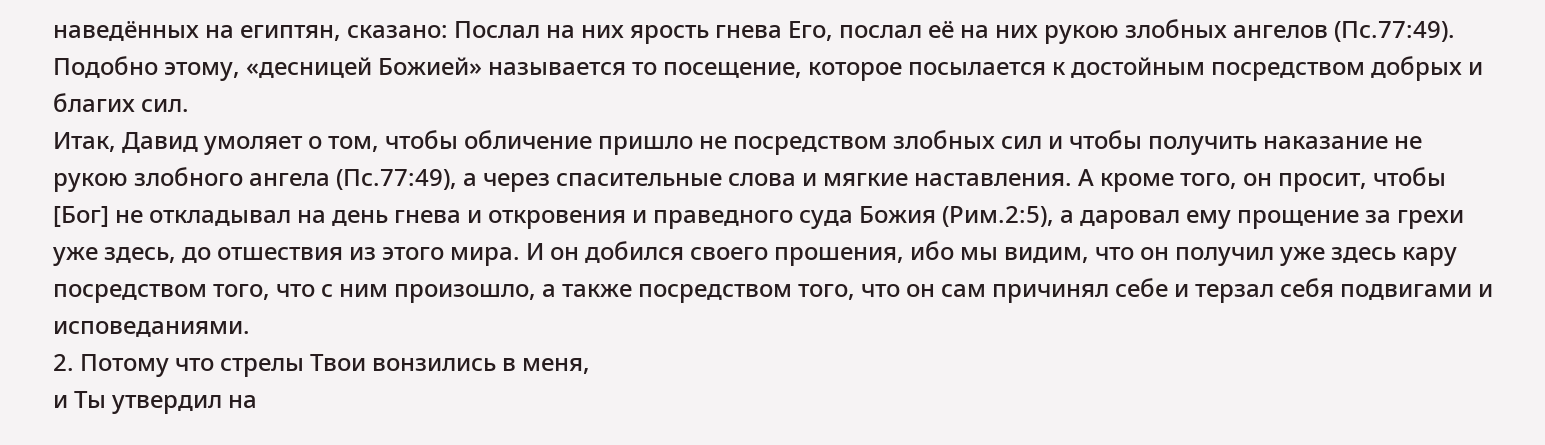наведённых на египтян, сказано: Послал на них ярость гнева Его, послал её на них рукою злобных ангелов (Пс.77:49). Подобно этому, «десницей Божией» называется то посещение, которое посылается к достойным посредством добрых и благих сил.
Итак, Давид умоляет о том, чтобы обличение пришло не посредством злобных сил и чтобы получить наказание не рукою злобного ангела (Пс.77:49), а через спасительные слова и мягкие наставления. А кроме того, он просит, чтобы [Бог] не откладывал на день гнева и откровения и праведного суда Божия (Рим.2:5), а даровал ему прощение за грехи уже здесь, до отшествия из этого мира. И он добился своего прошения, ибо мы видим, что он получил уже здесь кару посредством того, что с ним произошло, а также посредством того, что он сам причинял себе и терзал себя подвигами и исповеданиями.
2. Потому что стрелы Твои вонзились в меня,
и Ты утвердил на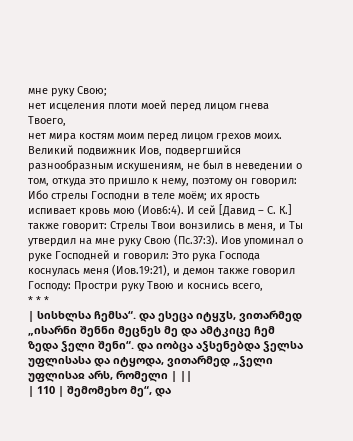мне руку Свою;
нет исцеления плоти моей перед лицом гнева Твоего,
нет мира костям моим перед лицом грехов моих.
Великий подвижник Иов, подвергшийся разнообразным искушениям, не был в неведении о том, откуда это пришло к нему, поэтому он говорил: Ибо стрелы Господни в теле моём; их ярость испивает кровь мою (Иов6:4). И сей [Давид – С. К.] также говорит: Стрелы Твои вонзились в меня, и Ты утвердил на мне руку Свою (Пс.37:3). Иов упоминал о руке Господней и говорил: Это рука Господа коснулась меня (Иов.19:21), и демон также говорил Господу: Простри руку Твою и коснись всего,
* * *
| სისხლსა ჩემსა“. და ესეცა იტყჳს, ვითარმედ „ისარნი შენნი მეცნეს მე და ამტკიცე ჩემ ზედა ჴელი შენი“. და იობცა აჴსენებდა ჴელსა უფლისასა და იტყოდა, ვითარმედ „ჴელი უფლისაჲ არს, რომელი | ||
| 110 | შემომეხო მე“, და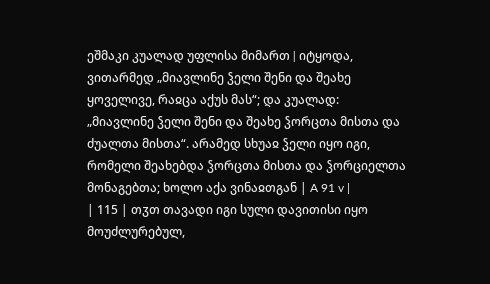ეშმაკი კუალად უფლისა მიმართ ǀ იტყოდა, ვითარმედ „მიავლინე ჴელი შენი და შეახე ყოველივე, რაჲცა აქუს მას“; და კუალად: „მიავლინე ჴელი შენი და შეახე ჴორცთა მისთა და ძუალთა მისთა“. არამედ სხუაჲ ჴელი იყო იგი, რომელი შეახებდა ჴორცთა მისთა და ჴორციელთა მონაგებთა; ხოლო აქა ვინაჲთგან | A 91 v |
| 115 | თჳთ თავადი იგი სული დავითისი იყო მოუძლურებულ,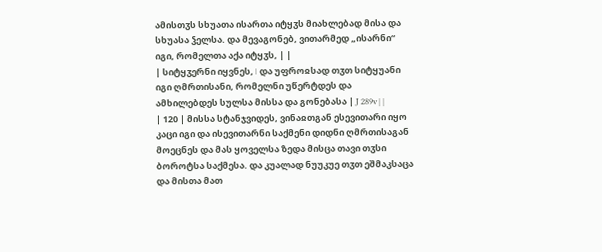ამისთჳს სხუათა ისართა იტყჳს მიახლებად მისა და სხუასა ჴელსა. და მევაგონებ, ვითარმედ „ისარნი“ იგი, რომელთა აქა იტყჳს, | |
| სიტყჳერნი იყვნეს, ǀ და უფროჲსად თჳთ სიტყუანი იგი ღმრთისანი, რომელნი უწერტდეს და ამხილებდეს სულსა მისსა და გონებასა | J 289v | |
| 120 | მისსა სტანჯვიდეს, ვინაჲთგან ესევითარი იყო კაცი იგი და ისევითარნი საქმენი დიდნი ღმრთისაგან მოეცნეს და მას ყოველსა ზედა მისცა თავი თჳსი ბოროტსა საქმესა. და კუალად ნუუკუე თჳთ ეშმაკსაცა და მისთა მათ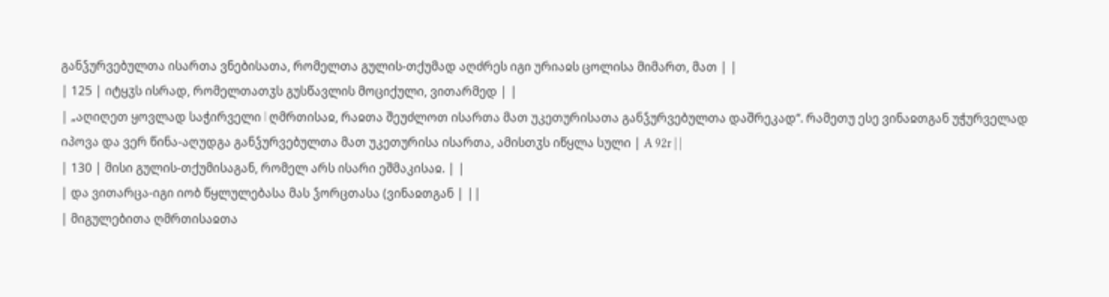განჴურვებულთა ისართა ვნებისათა, რომელთა გულის-თქუმად აღძრეს იგი ურიაჲს ცოლისა მიმართ, მათ | |
| 125 | იტყჳს ისრად, რომელთათჳს გუსწავლის მოციქული, ვითარმედ | |
| „აღიღეთ ყოვლად საჭირველი ǀ ღმრთისაჲ, რაჲთა შეუძლოთ ისართა მათ უკეთურისათა განჴურვებულთა დაშრეკად“. რამეთუ ესე ვინაჲთგან უჭურველად იპოვა და ვერ წინა-აღუდგა განჴურვებულთა მათ უკეთურისა ისართა, ამისთჳს იწყლა სული | A 92r | |
| 130 | მისი გულის-თქუმისაგან, რომელ არს ისარი ეშმაკისაჲ. | |
| და ვითარცა-იგი იობ წყლულებასა მას ჴორცთასა (ვინაჲთგან | ||
| მიგულებითა ღმრთისაჲთა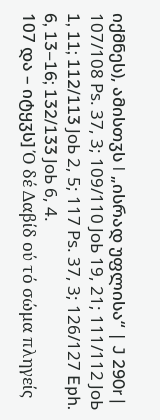იქმნეს), ამისთჳს ǀ „ისრად უფლისა“ | J 290r |
107/108 Рs. 37, 3; 109/110 JоЬ 19, 21; 111/112 JоЬ 1, 11; 112/113 JоЬ 2, 5; 117 Рs. 37, 3; 126/127 Eph. 6, 13–16; 132/133 JоЬ 6, 4.
107 და – იტყჳს] Ό δέ Δαβίδ ού τό σώμα πληγείς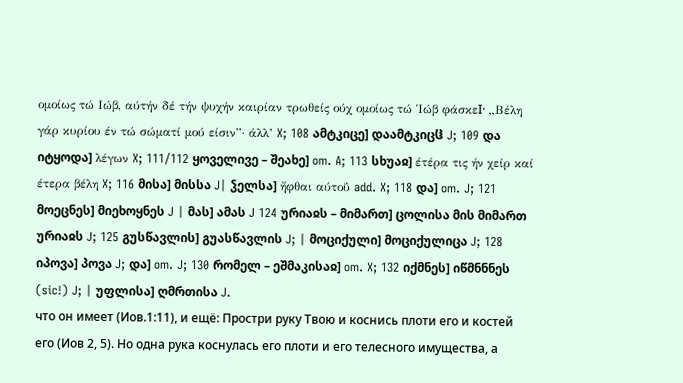ομοίως τώ Ιώβ, αύτήν δέ τήν ψυχήν καιρίαν τρωθείς ούχ ομοίως τώ Ἱώβ φάσκεӀ· „Βέλη γάρ κυρίου έν τώ σώματί μού είσιν”· άλλ’ X; 108 ამტკიცე] დაამტკიცჱ J; 109 და იტყოდა] λέγων X; 111/112 ყოველივე – შეახე] om. A; 113 სხუაჲ] έτέρα τις ήν χείρ καί έτερα βέλη X; 116 მისა] მისსა J| ჴელსა] ἤφθαι αύτοΰ add. X; 118 და] om. J; 121 მოეცნეს] მიეხოყნეს J | მას] ამას J 124 ურიაჲს – მიმართ] ცოლისა მის მიმართ ურიაჲს J; 125 გუსწავლის] გუასწავლის J; | მოციქული] მოციქულიცა J; 128 იპოვა] პოვა J; და] om. J; 130 რომელ – ეშმაკისაჲ] om. X; 132 იქმნეს] იწმნნნეს (sic!) J; | უფლისა] ღმრთისა J.
что он имеет (Иов.1:11), и ещё: Простри руку Твою и коснись плоти его и костей его (Иов 2, 5). Но одна рука коснулась его плоти и его телесного имущества, а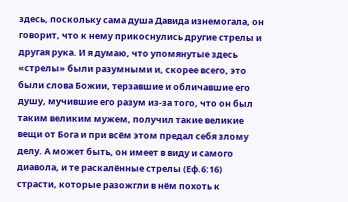здесь, поскольку сама душа Давида изнемогала, он говорит, что к нему прикоснулись другие стрелы и другая рука. И я думаю, что упомянутые здесь «стрелы» были разумными и, скорее всего, это были слова Божии, терзавшие и обличавшие его душу, мучившие его разум из-за того, что он был таким великим мужем, получил такие великие вещи от Бога и при всём этом предал себя злому делу. А может быть, он имеет в виду и самого диавола, и те раскалённые стрелы (Еф.6:16) страсти, которые разожгли в нём похоть к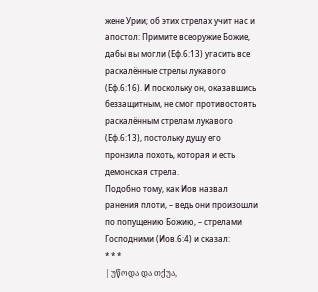жене Урии; об этих стрелах учит нас и апостол: Примите всеоружие Божие, дабы вы могли (Еф.6:13) угасить все раскалённые стрелы лукавого (Еф.6:16). И поскольку он, оказавшись беззащитным, не смог противостоять раскалённым стрелам лукавого (Еф.6:13), постольку душу его пронзила похоть, которая и есть демонская стрела.
Подобно тому, как Иов назвал ранения плоти, – ведь они произошли по попущению Божию, – стрелами Господними (Иов.6:4) и сказал:
* * *
| უწოდა და თქუა,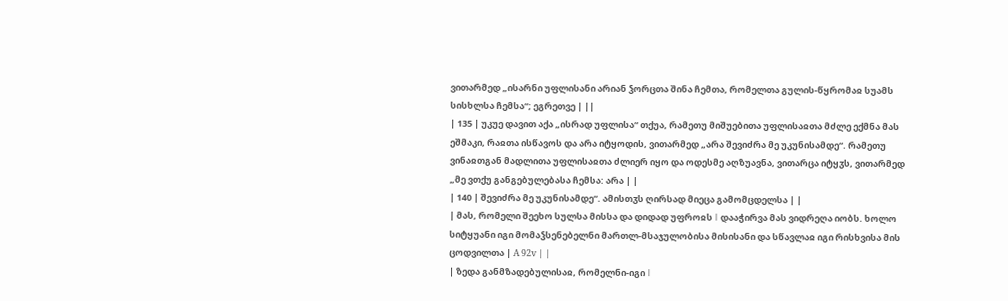ვითარმედ „ისარნი უფლისანი არიან ჴორცთა შინა ჩემთა, რომელთა გულის-წყრომაჲ სუამს სისხლსა ჩემსა“; ეგრეთვე | ||
| 135 | უკუე დავით აქა „ისრად უფლისა“ თქუა, რამეთუ მიშუებითა უფლისაჲთა მძლე ექმნა მას ეშმაკი, რაჲთა ისწავოს და არა იტყოდის, ვითარმედ „არა შევიძრა მე უკუნისამდე“. რამეთუ ვინაჲთგან მადლითა უფლისაჲთა ძლიერ იყო და ოდესმე აღზუავნა, ვითარცა იტყჳს, ვითარმედ „მე ვთქუ განგებულებასა ჩემსა: არა | |
| 140 | შევიძრა მე უკუნისამდე“. ამისთჳს ღირსად მიეცა გამომცდელსა | |
| მას, რომელი შეეხო სულსა მისსა და დიდად უფროჲს ǀ დააჭირვა მას ვიდრეღა იობს. ხოლო სიტყუანი იგი მომაჴსენებელნი მართლ-მსაჯულობისა მისისანი და სწავლაჲ იგი რისხვისა მის ცოდვილთა | A 92v | |
| ზედა განმზადებულისაჲ, რომელნი-იგი ǀ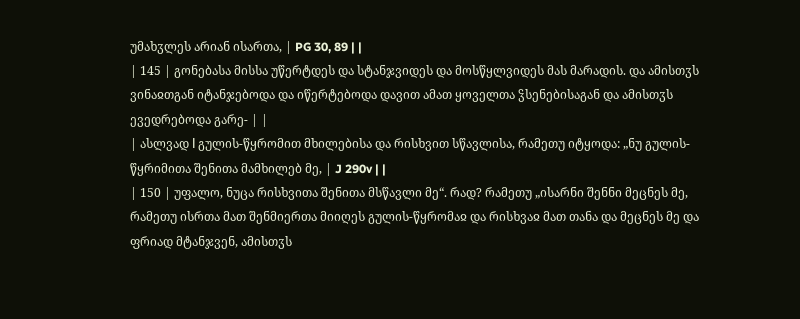უმახჳლეს არიან ისართა, | PG 30, 89 | |
| 145 | გონებასა მისსა უწერტდეს და სტანჯვიდეს და მოსწყლვიდეს მას მარადის. და ამისთჳს ვინაჲთგან იტანჯებოდა და იწერტებოდა დავით ამათ ყოველთა ჴსენებისაგან და ამისთჳს ევედრებოდა გარე- | |
| ასლვად ǀ გულის-წყრომით მხილებისა და რისხვით სწავლისა, რამეთუ იტყოდა: „ნუ გულის-წყრიმითა შენითა მამხილებ მე, | J 290v | |
| 150 | უფალო, ნუცა რისხვითა შენითა მსწავლი მე“. რად? რამეთუ „ისარნი შენნი მეცნეს მე, რამეთუ ისრთა მათ შენმიერთა მიიღეს გულის-წყრომაჲ და რისხვაჲ მათ თანა და მეცნეს მე და ფრიად მტანჯვენ, ამისთჳს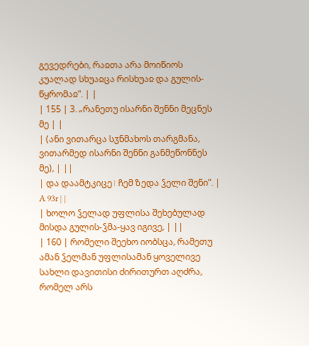გევედრები, რაჲთა არა მოიწიოს კუალად სხუაჲცა რისხუაჲ და გულის-წყრომაჲ“. | |
| 155 | 3. „რანეთუ ისარნი შენნი მეცნეს მე | |
| (ანი ვითარცა სჳნმახოს თარგმანა, ვითარმედ ისარნი შენნი განმეწონნეს მე), | ||
| და დაამტკიცე ǀ ჩემ ზედა ჴელი შენი“. | A 93r | |
| ხოლო ჴელად უფლისა შეხებულად მისდა გულის-ჴმა-ყავ იგივე, | ||
| 160 | რომელი შეეხო იობსცა, რამეთუ ამან ჴელმან უფლისამან ყოველივე სახლი დავითისი ძირითურთ აღძრა, რომელ არს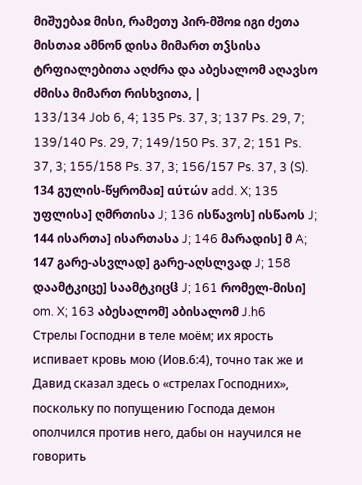მიშუებაჲ მისი, რამეთუ პირ-მშოჲ იგი ძეთა მისთაჲ ამნონ დისა მიმართ თჴსისა ტრფიალებითა აღძრა და აბესალომ აღავსო ძმისა მიმართ რისხვითა, |
133/134 Job 6, 4; 135 Ps. 37, 3; 137 Ps. 29, 7; 139/140 Ps. 29, 7; 149/150 Ps. 37, 2; 151 Ps. 37, 3; 155/158 Ps. 37, 3; 156/157 Ps. 37, 3 (S).
134 გულის-წყრომაჲ] αύτών add. X; 135 უფლისა] ღმრთისა J; 136 ისწავოს] ისწაოს J; 144 ისართა] ისართასა J; 146 მარადის] მ A; 147 გარე-ასვლად] გარე-აღსლვად J; 158 დაამტკიცე] საამტკიცჱ J; 161 რომელ-მისი] om. X; 163 აბესალომ] აბისალომ J.h6
Стрелы Господни в теле моём; их ярость испивает кровь мою (Иов.6:4), точно так же и Давид сказал здесь о «стрелах Господних», поскольку по попущению Господа демон ополчился против него, дабы он научился не говорить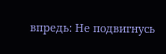впредь: Не подвигнусь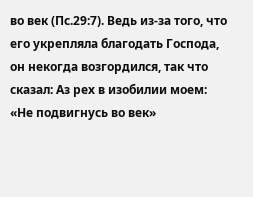во век (Пс.29:7). Ведь из-за того, что его укрепляла благодать Господа, он некогда возгордился, так что сказал: Аз рех в изобилии моем: «Не подвигнусь во век»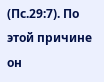(Пс.29:7). По этой причине он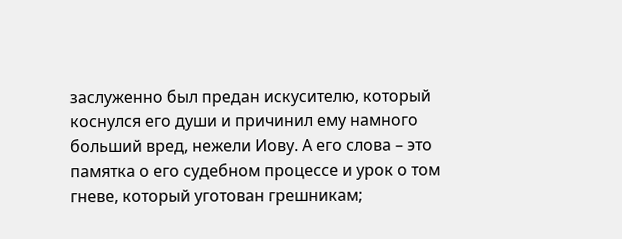заслуженно был предан искусителю, который коснулся его души и причинил ему намного больший вред, нежели Иову. А его слова – это памятка о его судебном процессе и урок о том гневе, который уготован грешникам;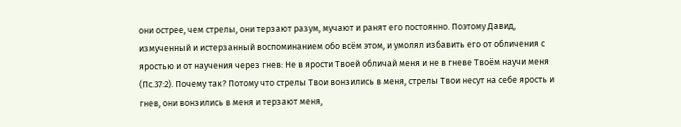они острее, чем стрелы, они терзают разум, мучают и ранят его постоянно. Поэтому Давид, измученный и истерзанный воспоминанием обо всём этом, и умолял избавить его от обличения с яростью и от научения через гнев: Не в ярости Твоей обличай меня и не в гневе Твоём научи меня (Пс.37:2). Почему так? Потому что стрелы Твои вонзились в меня, стрелы Твои несут на себе ярость и гнев, они вонзились в меня и терзают меня,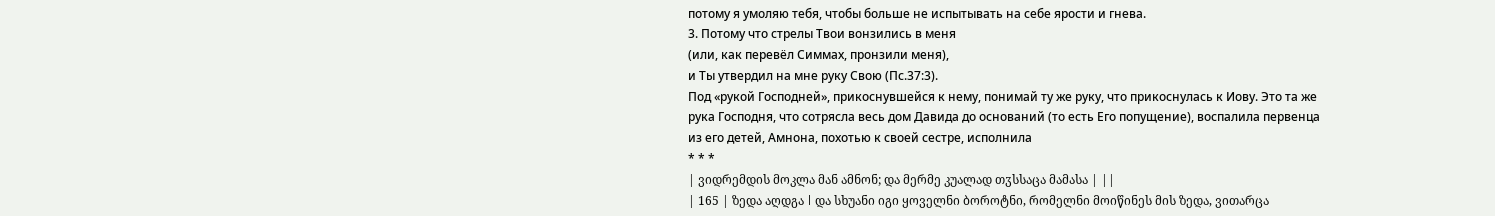потому я умоляю тебя, чтобы больше не испытывать на себе ярости и гнева.
3. Потому что стрелы Твои вонзились в меня
(или, как перевёл Симмах, пронзили меня),
и Ты утвердил на мне руку Свою (Пс.37:3).
Под «рукой Господней», прикоснувшейся к нему, понимай ту же руку, что прикоснулась к Иову. Это та же рука Господня, что сотрясла весь дом Давида до оснований (то есть Его попущение), воспалила первенца из его детей, Амнона, похотью к своей сестре, исполнила
* * *
| ვიდრემდის მოკლა მან ამნონ; და მერმე კუალად თჳსსაცა მამასა | ||
| 165 | ზედა აღდგა ǀ და სხუანი იგი ყოველნი ბოროტნი, რომელნი მოიწინეს მის ზედა, ვითარცა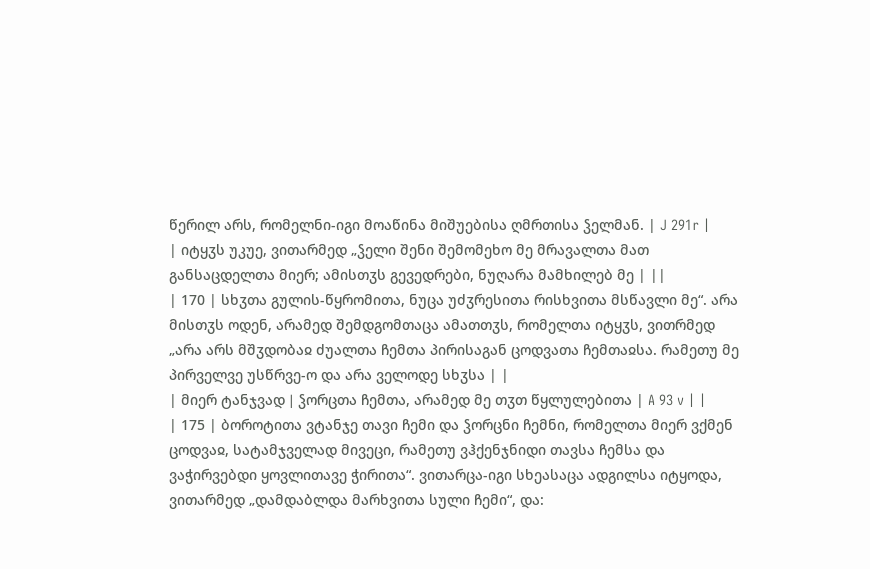წერილ არს, რომელნი-იგი მოაწინა მიშუებისა ღმრთისა ჴელმან. | J 291r |
| იტყჳს უკუე, ვითარმედ „ჴელი შენი შემომეხო მე მრავალთა მათ განსაცდელთა მიერ; ამისთჳს გევედრები, ნუღარა მამხილებ მე | ||
| 170 | სხჳთა გულის-წყრომითა, ნუცა უძჳრესითა რისხვითა მსწავლი მე“. არა მისთჳს ოდენ, არამედ შემდგომთაცა ამათთჳს, რომელთა იტყჳს, ვითრმედ „არა არს მშჳდობაჲ ძუალთა ჩემთა პირისაგან ცოდვათა ჩემთაჲსა. რამეთუ მე პირველვე უსწრვე-ო და არა ველოდე სხჳსა | |
| მიერ ტანჯვად ǀ ჴორცთა ჩემთა, არამედ მე თჳთ წყლულებითა | A 93 v | |
| 175 | ბოროტითა ვტანჯე თავი ჩემი და ჴორცნი ჩემნი, რომელთა მიერ ვქმენ ცოდვაჲ, სატამჯველად მივეცი, რამეთუ ვჰქენჯნიდი თავსა ჩემსა და ვაჭირვებდი ყოვლითავე ჭირითა“. ვითარცა-იგი სხეასაცა ადგილსა იტყოდა, ვითარმედ „დამდაბლდა მარხვითა სული ჩემი“, და: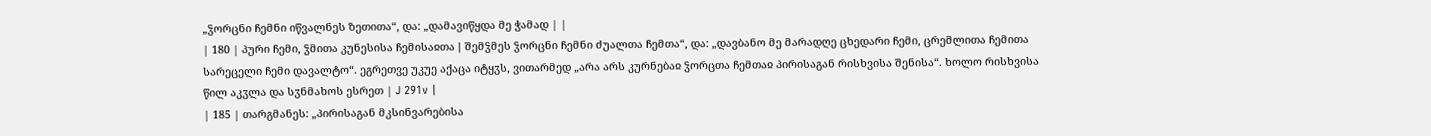„ჴორცნი ჩემნი იწვალნეს ზეთითა“, და: „დამავიწყდა მე ჭამად | |
| 180 | პური ჩემი, ჴმითა კუნესისა ჩემისაჲთა ǀ შემჴმეს ჴორცნი ჩემნი ძუალთა ჩემთა“, და: „დავბანო მე მარადღე ცხედარი ჩემი, ცრემლითა ჩემითა სარეცელი ჩემი დავალტო“. ეგრეთვე უკუე აქაცა იტყჳს, ვითარმედ „არა არს კურნებაჲ ჴორცთა ჩემთაჲ პირისაგან რისხვისა შენისა“. ხოლო რისხვისა წილ აკჳლა და სჳნმახოს ესრეთ | J 291v |
| 185 | თარგმანეს: „პირისაგან მკსინვარებისა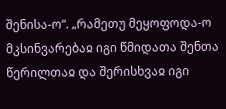შენისა-ო“. „რამეთუ მეყოფოდა-ო მკსინვარებაჲ იგი წმიდათა შენთა წერილთაჲ და შერისხვაჲ იგი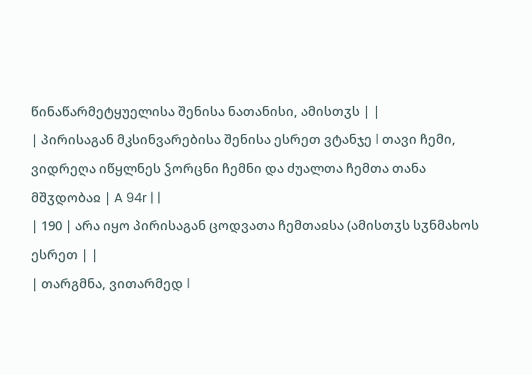წინაწარმეტყუელისა შენისა ნათანისი, ამისთჳს | |
| პირისაგან მკსინვარებისა შენისა ესრეთ ვტანჯე ǀ თავი ჩემი, ვიდრეღა იწყლნეს ჴორცნი ჩემნი და ძუალთა ჩემთა თანა მშჳდობაჲ | A 94r | |
| 190 | არა იყო პირისაგან ცოდვათა ჩემთაჲსა (ამისთჳს სჳნმახოს ესრეთ | |
| თარგმნა, ვითარმედ ǀ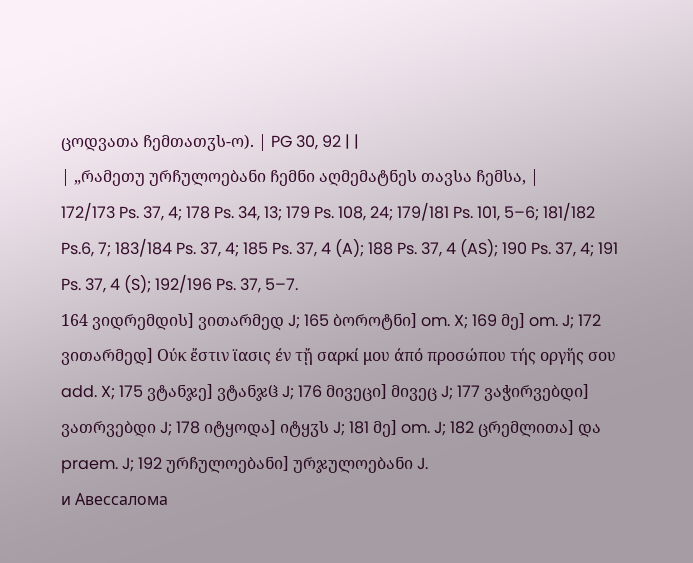ცოდვათა ჩემთათჳს-ო). | PG 30, 92 | |
| „რამეთუ ურჩულოებანი ჩემნი აღმემატნეს თავსა ჩემსა, |
172/173 Ps. 37, 4; 178 Ps. 34, 13; 179 Ps. 108, 24; 179/181 Ps. 101, 5–6; 181/182 Ps.6, 7; 183/184 Ps. 37, 4; 185 Ps. 37, 4 (A); 188 Ps. 37, 4 (AS); 190 Ps. 37, 4; 191 Ps. 37, 4 (S); 192/196 Ps. 37, 5–7.
164 ვიდრემდის] ვითარმედ J; 165 ბოროტნი] om. X; 169 მე] om. J; 172 ვითარმედ] Ούκ ἔστιν ϊασις έν τᾔ σαρκί μου άπό προσώπου τής οργἥς σου add. X; 175 ვტანჯე] ვტანჯჱ J; 176 მივეცი] მივეც J; 177 ვაჭირვებდი] ვათრვებდი J; 178 იტყოდა] იტყჳს J; 181 მე] om. J; 182 ცრემლითა] და praem. J; 192 ურჩულოებანი] ურჯულოებანი J.
и Авессалома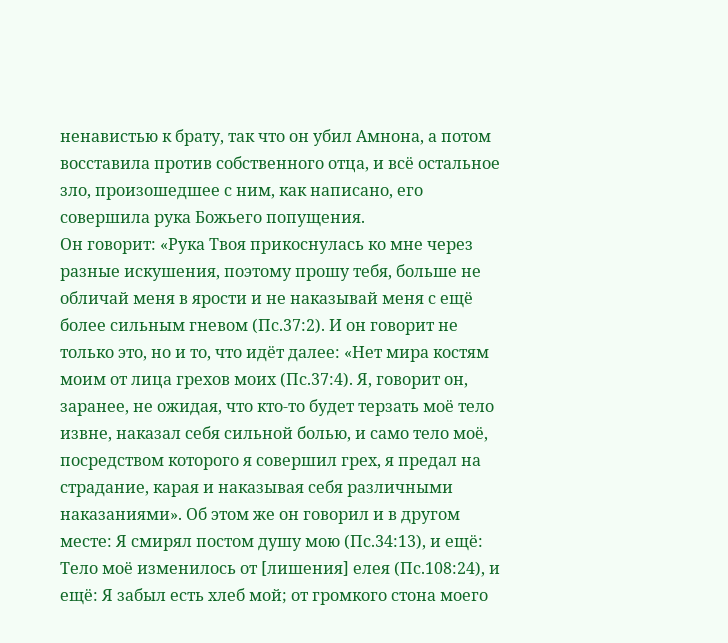ненавистью к брату, так что он убил Амнона, а потом восставила против собственного отца, и всё остальное зло, произошедшее с ним, как написано, его совершила рука Божьего попущения.
Он говорит: «Рука Твоя прикоснулась ко мне через разные искушения, поэтому прошу тебя, больше не обличай меня в ярости и не наказывай меня с ещё более сильным гневом (Пс.37:2). И он говорит не только это, но и то, что идёт далее: «Нет мира костям моим от лица грехов моих (Пс.37:4). Я, говорит он, заранее, не ожидая, что кто-то будет терзать моё тело извне, наказал себя сильной болью, и само тело моё, посредством которого я совершил грех, я предал на страдание, карая и наказывая себя различными наказаниями». Об этом же он говорил и в другом месте: Я смирял постом душу мою (Пс.34:13), и ещё: Тело моё изменилось от [лишения] елея (Пс.108:24), и ещё: Я забыл есть хлеб мой; от громкого стона моего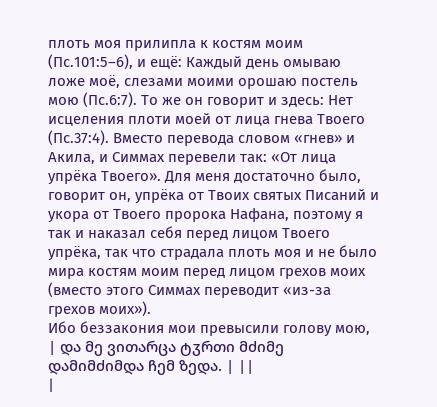плоть моя прилипла к костям моим (Пс.101:5–6), и ещё: Каждый день омываю ложе моё, слезами моими орошаю постель мою (Пс.6:7). То же он говорит и здесь: Нет исцеления плоти моей от лица гнева Твоего (Пс.37:4). Вместо перевода словом «гнев» и Акила, и Симмах перевели так: «От лица упрёка Твоего». Для меня достаточно было, говорит он, упрёка от Твоих святых Писаний и укора от Твоего пророка Нафана, поэтому я так и наказал себя перед лицом Твоего упрёка, так что страдала плоть моя и не было мира костям моим перед лицом грехов моих (вместо этого Симмах переводит «из-за грехов моих»).
Ибо беззакония мои превысили голову мою,
| და მე ვითარცა ტჳრთი მძიმე დამიმძიმდა ჩემ ზედა. | ||
|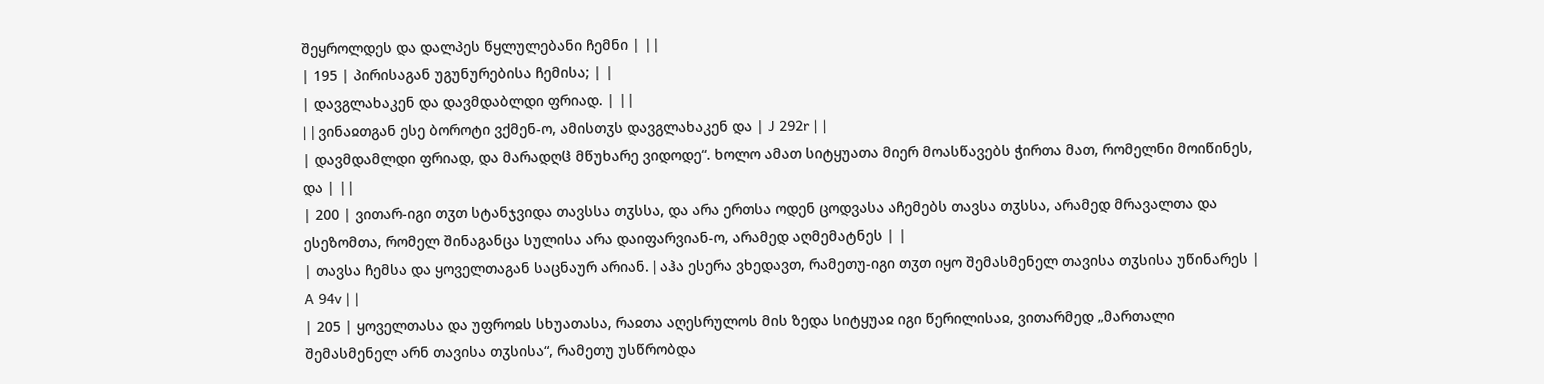შეყროლდეს და დალპეს წყლულებანი ჩემნი | ||
| 195 | პირისაგან უგუნურებისა ჩემისა; | |
| დავგლახაკენ და დავმდაბლდი ფრიად. | ||
| ǀ ვინაჲთგან ესე ბოროტი ვქმენ-ო, ამისთჳს დავგლახაკენ და | J 292r | |
| დავმდამლდი ფრიად, და მარადღჱ მწუხარე ვიდოდე“. ხოლო ამათ სიტყუათა მიერ მოასწავებს ჭირთა მათ, რომელნი მოიწინეს, და | ||
| 200 | ვითარ-იგი თჳთ სტანჯვიდა თავსსა თჳსსა, და არა ერთსა ოდენ ცოდვასა აჩემებს თავსა თჳსსა, არამედ მრავალთა და ესეზომთა, რომელ შინაგანცა სულისა არა დაიფარვიან-ო, არამედ აღმემატნეს | |
| თავსა ჩემსა და ყოველთაგან საცნაურ არიან. ǀ აჰა ესერა ვხედავთ, რამეთუ-იგი თჳთ იყო შემასმენელ თავისა თჳსისა უწინარეს | A 94v | |
| 205 | ყოველთასა და უფროჲს სხუათასა, რაჲთა აღესრულოს მის ზედა სიტყუაჲ იგი წერილისაჲ, ვითარმედ „მართალი შემასმენელ არნ თავისა თჳსისა“, რამეთუ უსწრობდა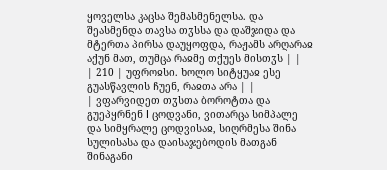ყოველსა კაცსა შემასმენელსა. და შეასმენდა თავსა თჳსსა და დაშჯიდა და მტერთა პირსა დაუყოფდა, რაჟამს არღარაჲ აქუნ მათ, თუმცა რაჲმე თქუეს მისთჳს | |
| 210 | უფროჲსი. ხოლო სიტყუაჲ ესე გუასწავლის ჩუენ, რაჲთა არა | |
| ვფარვიდეთ თჳსთა ბოროტთა და გუეპყრნენ ǀ ცოდვანი, ვითარცა სიმპალე და სიმყრალე ცოდვისაჲ, სიღრმესა შინა სულისასა და დაისაჯებოდის მათგან შინაგანი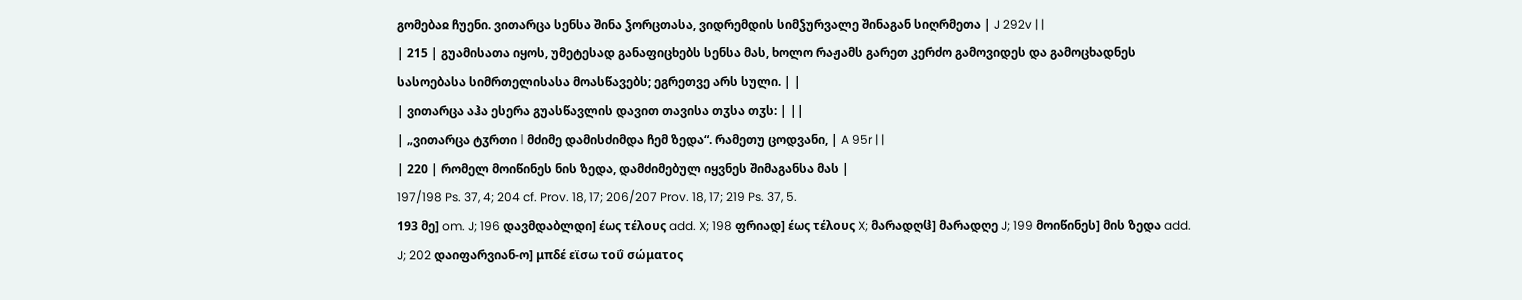გომებაჲ ჩუენი. ვითარცა სენსა შინა ჴორცთასა, ვიდრემდის სიმჴურვალე შინაგან სიღრმეთა | J 292v | |
| 215 | გუამისათა იყოს, უმეტესად განაფიცხებს სენსა მას, ხოლო რაჟამს გარეთ კერძო გამოვიდეს და გამოცხადნეს სასოებასა სიმრთელისასა მოასწავებს; ეგრეთვე არს სული. | |
| ვითარცა აჰა ესერა გუასწავლის დავით თავისა თჳსა თჳს: | ||
| „ვითარცა ტჳრთი ǀ მძიმე დამისძიმდა ჩემ ზედა“. რამეთუ ცოდვანი, | A 95r | |
| 220 | რომელ მოიწინეს ნის ზედა, დამძიმებულ იყვნეს შიმაგანსა მას |
197/198 Ps. 37, 4; 204 cf. Prov. 18, 17; 206/207 Prov. 18, 17; 219 Ps. 37, 5.
193 მე] om. J; 196 დავმდაბლდი] έως τέλους add. X; 198 ფრიად] έως τέλους X; მარადღჱ] მარადღე J; 199 მოიწინეს] მის ზედა add. J; 202 დაიფარვიან-ო] μπδέ εϊσω τοΰ σώματος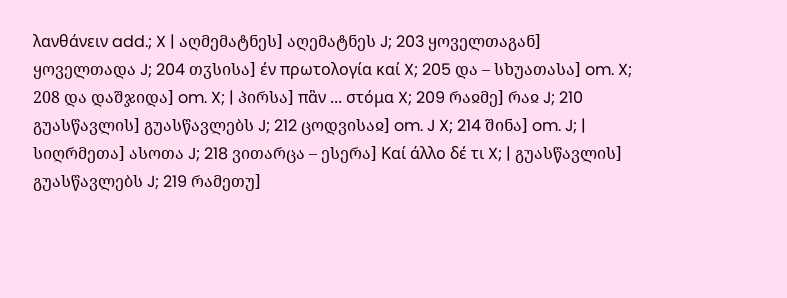λανθάνειν add.; X | აღმემატნეს] აღემატნეს J; 203 ყოველთაგან] ყოველთადა J; 204 თჳსისა] έν πρωτολογία καί X; 205 და – სხუათასა] om. X; 208 და დაშჯიდა] om. X; | პირსა] πἃν ... στόμα X; 209 რაჲმე] რაჲ J; 210 გუასწავლის] გუასწავლებს J; 212 ცოდვისაჲ] om. J X; 214 შინა] om. J; | სიღრმეთა] ასოთა J; 218 ვითარცა – ესერა] Καί άλλο δέ τι X; | გუასწავლის] გუასწავლებს J; 219 რამეთუ]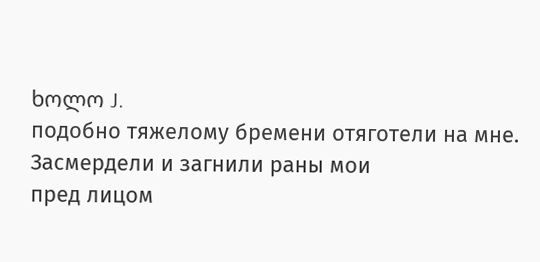ხოლო J.
подобно тяжелому бремени отяготели на мне.
Засмердели и загнили раны мои
пред лицом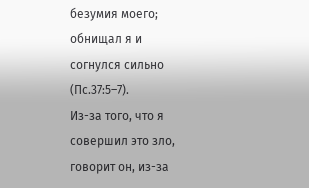безумия моего;
обнищал я и согнулся сильно (Пс.37:5–7).
Из-за того, что я совершил это зло, говорит он, из-за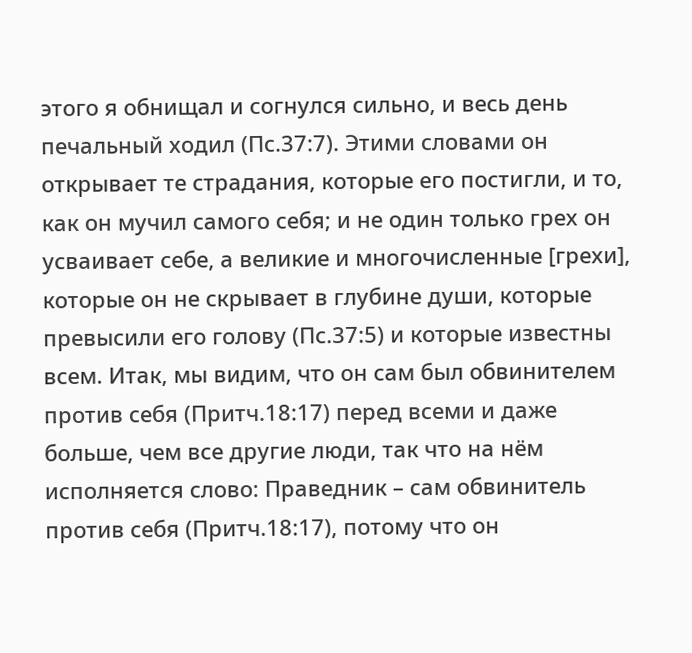этого я обнищал и согнулся сильно, и весь день печальный ходил (Пс.37:7). Этими словами он открывает те страдания, которые его постигли, и то, как он мучил самого себя; и не один только грех он усваивает себе, а великие и многочисленные [грехи], которые он не скрывает в глубине души, которые превысили его голову (Пс.37:5) и которые известны всем. Итак, мы видим, что он сам был обвинителем против себя (Притч.18:17) перед всеми и даже больше, чем все другие люди, так что на нём исполняется слово: Праведник – сам обвинитель против себя (Притч.18:17), потому что он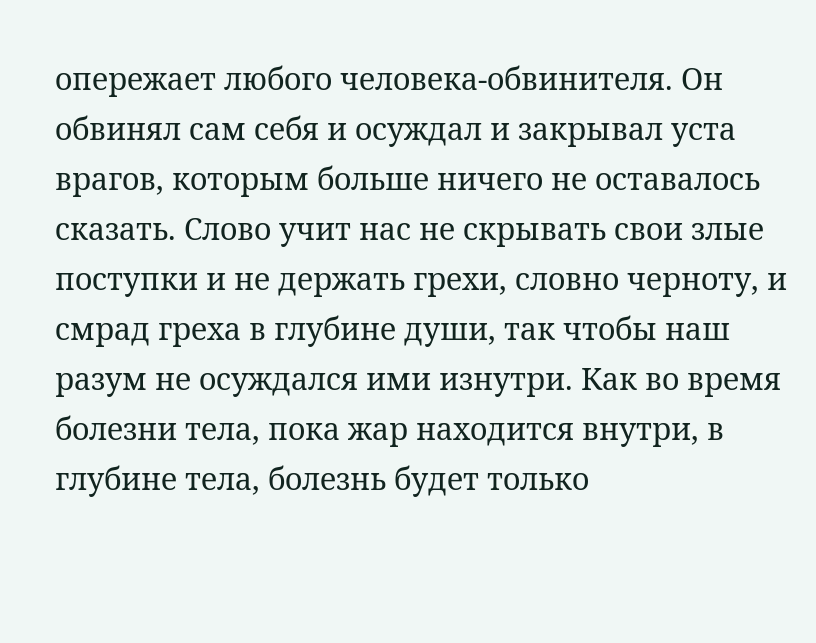опережает любого человека-обвинителя. Он обвинял сам себя и осуждал и закрывал уста врагов, которым больше ничего не оставалось сказать. Слово учит нас не скрывать свои злые поступки и не держать грехи, словно черноту, и смрад греха в глубине души, так чтобы наш разум не осуждался ими изнутри. Как во время болезни тела, пока жар находится внутри, в глубине тела, болезнь будет только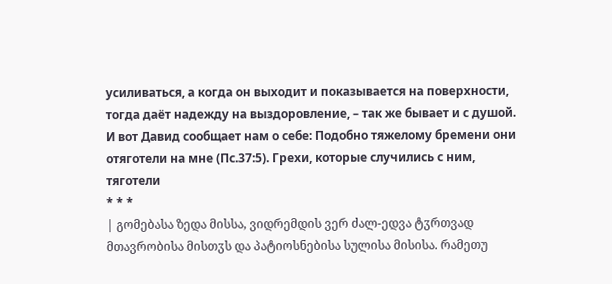усиливаться, а когда он выходит и показывается на поверхности, тогда даёт надежду на выздоровление, – так же бывает и с душой.
И вот Давид сообщает нам о себе: Подобно тяжелому бремени они отяготели на мне (Пс.37:5). Грехи, которые случились с ним, тяготели
* * *
| გომებასა ზედა მისსა, ვიდრემდის ვერ ძალ-ედვა ტჳრთვად მთავრობისა მისთჳს და პატიოსნებისა სულისა მისისა. რამეთუ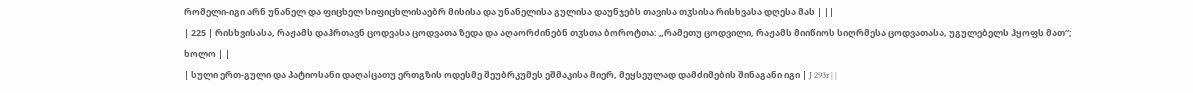რომელი-იგი არნ უნანელ და ფიცხელ სიფიცხლისაებრ მისისა და უნანელისა გულისა დაუნჯებს თავისა თჳსისა რისხვასა დღესა მას | ||
| 225 | რისხვისასა, რაჟამს დაჰრთავნ ცოდვასა ცოდვათა ზედა და აღაორძინებნ თჳსთა ბოროტთა: „რამეთუ ცოდვილი, რაჟამს მიიწიოს სიღრმესა ცოდვათასა, უგულებელს ჰყოფს მათ“; ხოლო | |
| სული ერთ-გული და პატიოსანი დაღაǀცათუ ერთგზის ოდესმე შეუბრკუმეს ეშმაკისა მიერ, მეყსეულად დამძიმების შინაგანი იგი | J 293r | |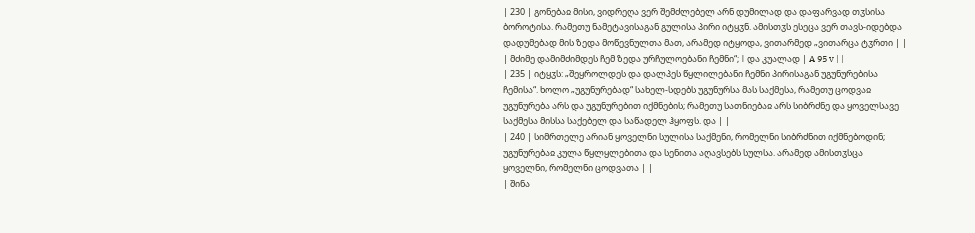| 230 | გონებაჲ მისი, ვიდრეღა ვერ შემძლებელ არნ დუმილად და დაფარვად თჳსისა ბოროტისა. რამეთუ ნამეტავისაგან გულისა პირი იტყჳნ. ამისთჳს ესეცა ვერ თავს-იდებდა დადუმებად მის ზედა მოწევნულთა მათ, არამედ იტყოდა, ვითარმედ „ვითარცა ტჳრთი | |
| მძიმე დამიმძიმდეს ჩემ ზედა ურჩულოებანი ჩემნი“; ǀ და კუალად | A 95 v | |
| 235 | იტყჳს: „შეყროლდეს და დალპეს წყლილებანი ჩემნი პირისაგან უგუნურებისა ჩემისა“. ხოლო „უგუნურებად“ სახელ-სდებს უგუნურსა მას საქმესა, რამეთუ ცოდვაჲ უგუნურება არს და უგუნურებით იქმნების; რამეთუ სათნიებაჲ არს სიბრძნე და ყოველსავე საქმესა მისსა საქებელ და საწადელ ჰყოფს. და | |
| 240 | სიმრთელე არიან ყოველნი სულისა საქმენი, რომელნი სიბრძნით იქმნებოდინ; უგუნურებაჲ კულა წყლყლებითა და სენითა აღავსებს სულსა. არამედ ამისთჳსცა ყოველნი, რომელნი ცოდვათა | |
| შინა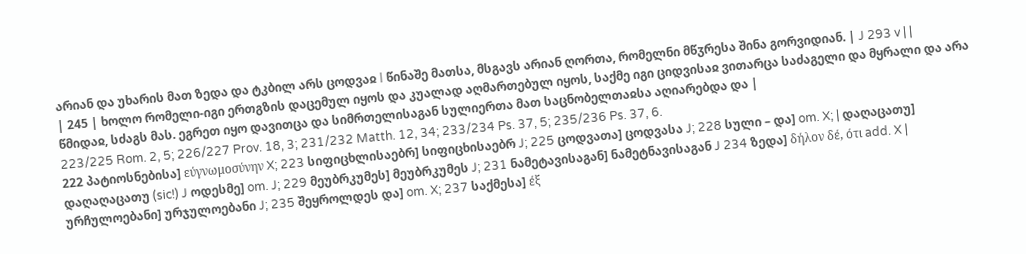არიან და უხარის მათ ზედა და ტკბილ არს ცოდვაჲ ǀ წინაშე მათსა, მსგავს არიან ღორთა, რომელნი მწჳრესა შინა გორვიდიან. | J 293 v | |
| 245 | ხოლო რომელი-იგი ერთგზის დაცემულ იყოს და კუალად აღმართებულ იყოს, საქმე იგი ციდვისაჲ ვითარცა საძაგელი და მყრალი და არა წმიდაჲ, სძაგს მას. ეგრეთ იყო დავითცა და სიმრთელისაგან სულიერთა მათ საცნობელთაჲსა აღიარებდა და |
223/225 Rom. 2, 5; 226/227 Prov. 18, 3; 231/232 Matth. 12, 34; 233/234 Ps. 37, 5; 235/236 Ps. 37, 6.
222 პატიოსნებისა] εύγνωμοσύνην X; 223 სიფიცხლისაებრ] სიფიცხისაებრ J; 225 ცოდვათა] ცოდვასა J; 228 სული – და] om. X; | დაღაცათუ] დაღაღაცათუ (sic!) J ოდესმე] om. J; 229 მეუბრკუმეს] მეუბრკუმეს J; 231 ნამეტავისაგან] ნამეტნავისაგან J 234 ზედა] δήλον δέ, ότι add. X | ურჩულოებანი] ურჯულოებანი J; 235 შეყროლდეს და] om. X; 237 საქმესა] έξ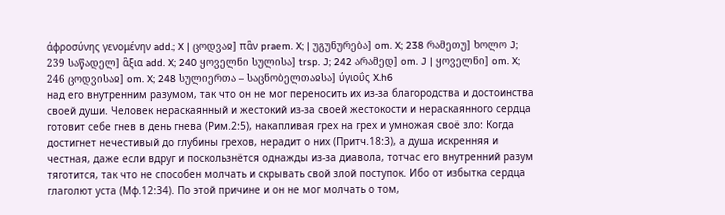άφροσύνης γενομένην add.; X | ცოდვაჲ] πἃν praem. X; | უგუნურება] om. X; 238 რამეთუ] ხოლო J; 239 საწადელ] ἃξια add. X; 240 ყოველნი სულისა] trsp. J; 242 არამედ] om. J | ყოველნი] om. X; 246 ცოდვისაჲ] om. X; 248 სულიერთა – საცნობელთაჲსა] ύγιοΰς X.h6
над его внутренним разумом, так что он не мог переносить их из-за благородства и достоинства своей души. Человек нераскаянный и жестокий из-за своей жестокости и нераскаянного сердца готовит себе гнев в день гнева (Рим.2:5), накапливая грех на грех и умножая своё зло: Когда достигнет нечестивый до глубины грехов, нерадит о них (Притч.18:3), а душа искренняя и честная, даже если вдруг и поскользнётся однажды из-за диавола, тотчас его внутренний разум тяготится, так что не способен молчать и скрывать свой злой поступок. Ибо от избытка сердца глаголют уста (Мф.12:34). По этой причине и он не мог молчать о том,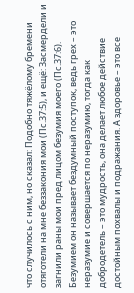что случилось с ним, но сказал: Подобно тяжёлому бремени отяготели на мне беззакония мои (Пс.37:5), и ещё: Засмердели и загнили раны мои пред лицом безумия моего (Пс.37:6). Безумием он называет бездумный поступок, ведь грех – это неразумие и совершается по неразумию, тогда как добродетель – это мудрость, она делает любое действие достойным похвалы и подражания. А здоровье – это все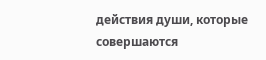действия души, которые совершаются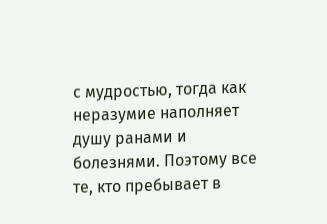с мудростью, тогда как неразумие наполняет душу ранами и болезнями. Поэтому все те, кто пребывает в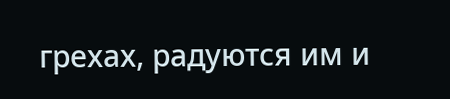грехах, радуются им и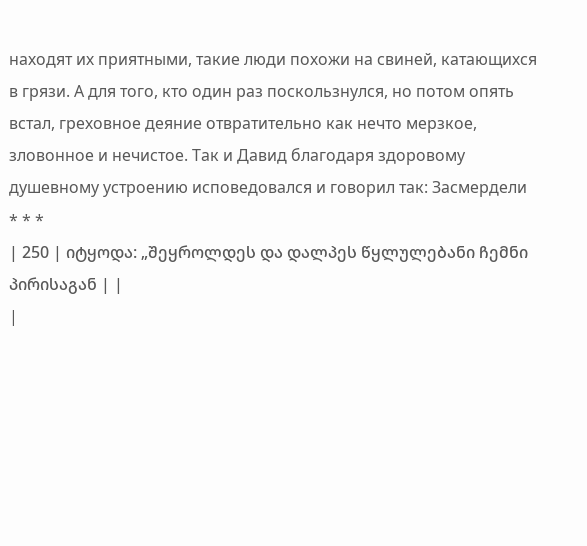находят их приятными, такие люди похожи на свиней, катающихся в грязи. А для того, кто один раз поскользнулся, но потом опять встал, греховное деяние отвратительно как нечто мерзкое, зловонное и нечистое. Так и Давид благодаря здоровому душевному устроению исповедовался и говорил так: Засмердели
* * *
| 250 | იტყოდა: „შეყროლდეს და დალპეს წყლულებანი ჩემნი პირისაგან | |
|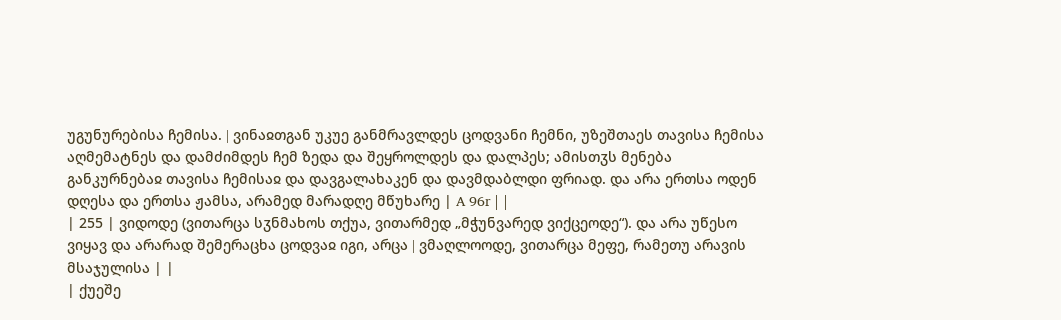უგუნურებისა ჩემისა. ǀ ვინაჲთგან უკუე განმრავლდეს ცოდვანი ჩემნი, უზეშთაეს თავისა ჩემისა აღმემატნეს და დამძიმდეს ჩემ ზედა და შეყროლდეს და დალპეს; ამისთჳს მენება განკურნებაჲ თავისა ჩემისაჲ და დავგალახაკენ და დავმდაბლდი ფრიად. და არა ერთსა ოდენ დღესა და ერთსა ჟამსა, არამედ მარადღე მწუხარე | A 96r | |
| 255 | ვიდოდე (ვითარცა სჳნმახოს თქუა, ვითარმედ „მჭუნვარედ ვიქცეოდე“). და არა უწესო ვიყავ და არარად შემერაცხა ცოდვაჲ იგი, არცა ǀ ვმაღლოოდე, ვითარცა მეფე, რამეთუ არავის მსაჯულისა | |
| ქუეშე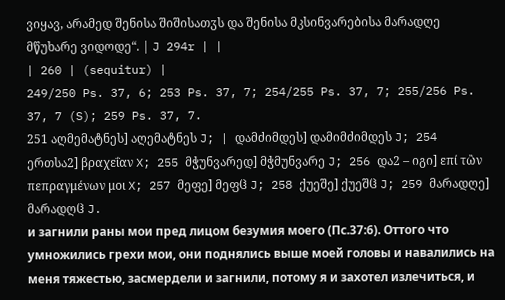ვიყავ, არამედ შენისა შიშისათჳს და შენისა მკსინვარებისა მარადღე მწუხარე ვიდოდე“. | J 294r | |
| 260 | (sequitur) |
249/250 Ps. 37, 6; 253 Ps. 37, 7; 254/255 Ps. 37, 7; 255/256 Ps. 37, 7 (S); 259 Ps. 37, 7.
251 აღმემატნეს] აღემატნეს J; | დამძიმდეს] დამიმძიმდეს J; 254 ერთსა2] βραχεΐαν X; 255 მჭუნვარედ] მჭმუნვარე J; 256 და2 – იგი] επί τὢν πεπραγμένων μοι X; 257 მეფე] მეფჱ J; 258 ქუეშე] ქუეშჱ J; 259 მარადღე] მარადღჱ J.
и загнили раны мои пред лицом безумия моего (Пс.37:6). Оттого что умножились грехи мои, они поднялись выше моей головы и навалились на меня тяжестью, засмердели и загнили, потому я и захотел излечиться, и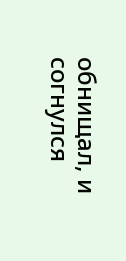обнищал, и согнулся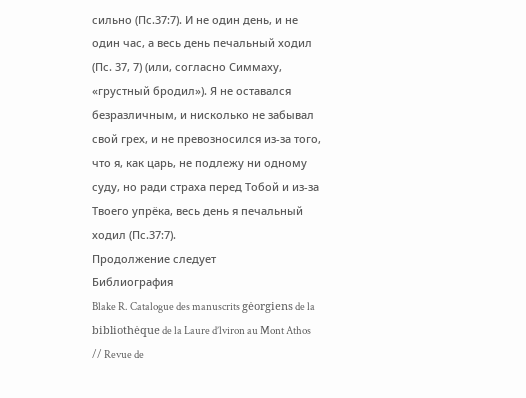сильно (Пс.37:7). И не один день, и не один час, а весь день печальный ходил (Пс. 37, 7) (или, согласно Симмаху, «грустный бродил»). Я не оставался безразличным, и нисколько не забывал свой грех, и не превозносился из-за того, что я, как царь, не подлежу ни одному суду, но ради страха перед Тобой и из-за Твоего упрёка, весь день я печальный ходил (Пс.37:7).
Продолжение следует
Библиография
Blake R. Catalogue des manuscrits gėorgiens de la bibliothėque de la Laure d’lviron au Mont Athos // Revue de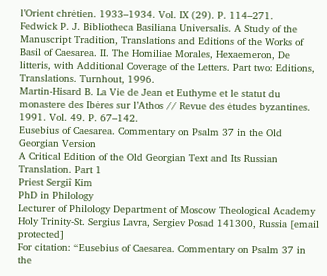l’Orient chrėtien. 1933–1934. Vol. IX (29). P. 114–271.
Fedwick P. J. Bibliotheca Basiliana Universalis. A Study of the Manuscript Tradition, Translations and Editions of the Works of Basil of Caesarea. II. The Homiliae Morales, Hexaemeron, De litteris, with Additional Coverage of the Letters. Part two: Editions, Translations. Turnhout, 1996.
Martin-Hisard B. La Vie de Jean et Euthyme et le statut du monastere des Ibėres sur l’Athos // Revue des ėtudes byzantines. 1991. Vol. 49. P. 67–142.
Eusebius of Caesarea. Commentary on Psalm 37 in the Old Georgian Version
A Critical Edition of the Old Georgian Text and Its Russian Translation. Part 1
Priest Sergiî Kim
PhD in Philology
Lecturer of Philology Department of Moscow Theological Academy Holy Trinity-St. Sergius Lavra, Sergiev Posad 141300, Russia [email protected]
For citation: “Eusebius of Caesarea. Commentary on Psalm 37 in the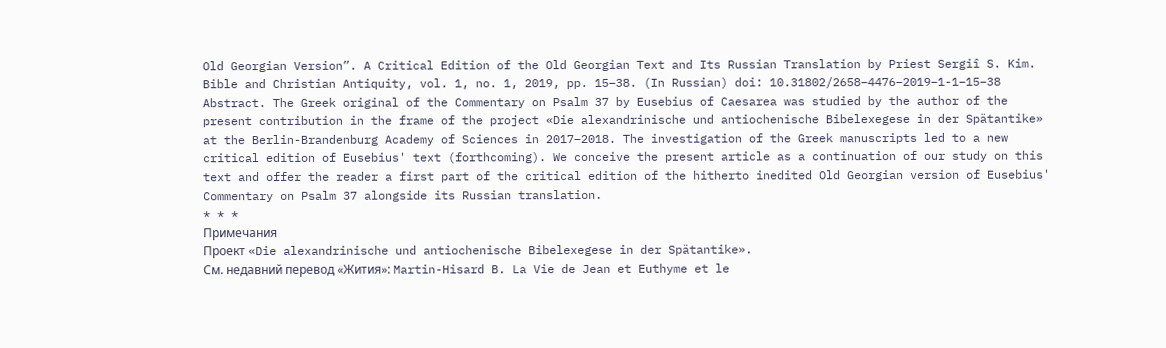Old Georgian Version”. A Critical Edition of the Old Georgian Text and Its Russian Translation by Priest Sergiî S. Kim. Bible and Christian Antiquity, vol. 1, no. 1, 2019, pp. 15–38. (In Russian) doi: 10.31802/2658–4476–2019–1-1–15–38
Abstract. The Greek original of the Commentary on Psalm 37 by Eusebius of Caesarea was studied by the author of the present contribution in the frame of the project «Die alexandrinische und antiochenische Bibelexegese in der Spätantike» at the Berlin-Brandenburg Academy of Sciences in 2017–2018. The investigation of the Greek manuscripts led to a new critical edition of Eusebius' text (forthcoming). We conceive the present article as a continuation of our study on this text and offer the reader a first part of the critical edition of the hitherto inedited Old Georgian version of Eusebius' Commentary on Psalm 37 alongside its Russian translation.
* * *
Примечания
Проект «Die alexandrinische und antiochenische Bibelexegese in der Spätantike».
См. недавний перевод «Жития»: Martin-Hisard B. La Vie de Jean et Euthyme et le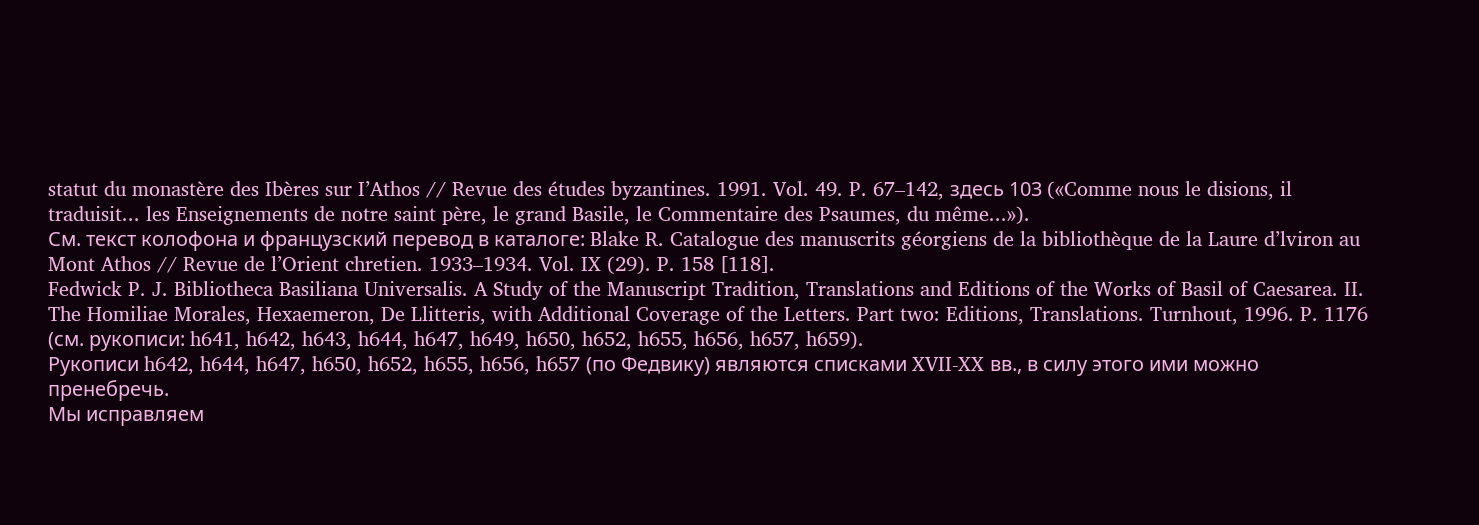statut du monastère des Ibères sur I’Athos // Revue des études byzantines. 1991. Vol. 49. P. 67–142, здесь 103 («Comme nous le disions, il traduisit... les Enseignements de notre saint père, le grand Basile, le Commentaire des Psaumes, du même...»).
См. текст колофона и французский перевод в каталоге: Blake R. Catalogue des manuscrits géorgiens de la bibliothèque de la Laure d’lviron au Mont Athos // Revue de l’Orient chretien. 1933–1934. Vol. IX (29). P. 158 [118].
Fedwick P. J. Bibliotheca Basiliana Universalis. A Study of the Manuscript Tradition, Translations and Editions of the Works of Basil of Caesarea. II. The Homiliae Morales, Hexaemeron, De Llitteris, with Additional Coverage of the Letters. Part two: Editions, Translations. Turnhout, 1996. P. 1176 (см. рукописи: h641, h642, h643, h644, h647, h649, h650, h652, h655, h656, h657, h659).
Рукописи h642, h644, h647, h650, h652, h655, h656, h657 (по Федвику) являются списками XVII-XX вв., в силу этого ими можно пренебречь.
Мы исправляем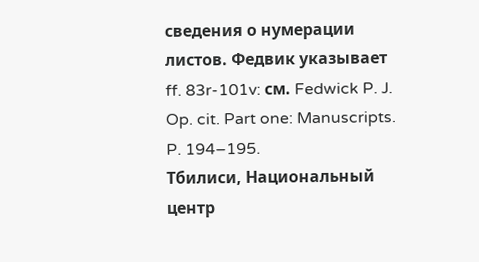сведения о нумерации листов. Федвик указывает ff. 83r-101v: см. Fedwick P. J. Op. cit. Part one: Manuscripts. P. 194–195.
Тбилиси, Национальный центр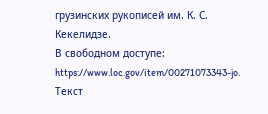грузинских рукописей им. К. С. Кекелидзе.
В свободном доступе: https://www.loc.gov/item/00271073343-jo.
Текст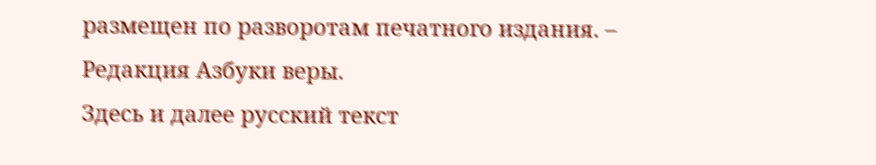размещен по разворотам печатного издания. – Редакция Азбуки веры.
Здесь и далее русский текст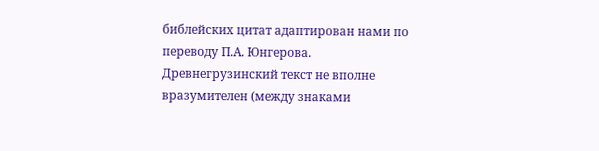библейских цитат адаптирован нами по переводу П.А. Юнгерова.
Древнегрузинский текст не вполне вразумителен (между знаками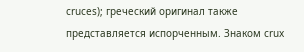cruces); греческий оригинал также представляется испорченным. Знаком crux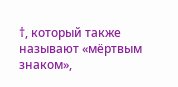†, который также называют «мёртвым знаком»,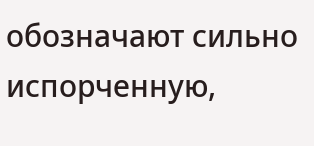обозначают сильно испорченную,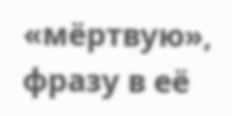«мёртвую», фразу в её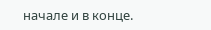начале и в конце.